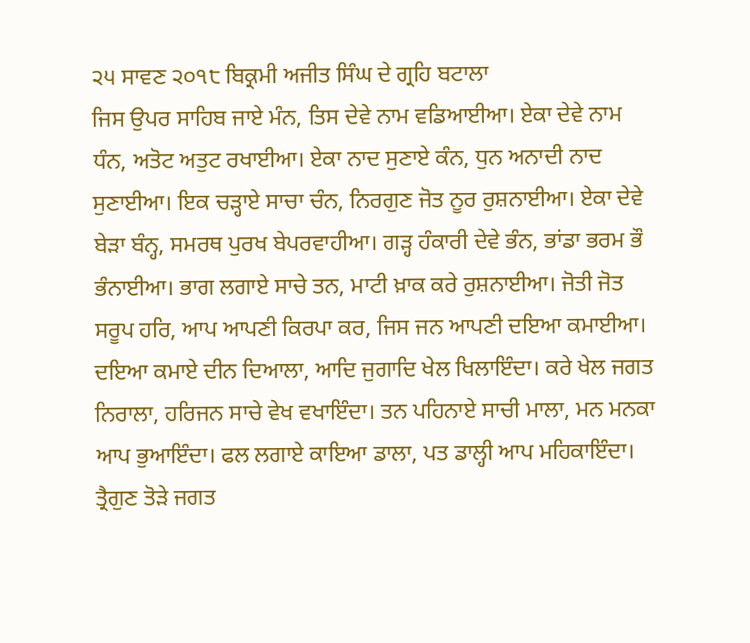੨੫ ਸਾਵਣ ੨੦੧੮ ਬਿਕ੍ਰਮੀ ਅਜੀਤ ਸਿੰਘ ਦੇ ਗ੍ਰਹਿ ਬਟਾਲਾ
ਜਿਸ ਉਪਰ ਸਾਹਿਬ ਜਾਏ ਮੰਨ, ਤਿਸ ਦੇਵੇ ਨਾਮ ਵਡਿਆਈਆ। ਏਕਾ ਦੇਵੇ ਨਾਮ ਧੰਨ, ਅਤੋਟ ਅਤੁਟ ਰਖਾਈਆ। ਏਕਾ ਨਾਦ ਸੁਣਾਏ ਕੰਨ, ਧੁਨ ਅਨਾਦੀ ਨਾਦ ਸੁਣਾਈਆ। ਇਕ ਚੜ੍ਹਾਏ ਸਾਚਾ ਚੰਨ, ਨਿਰਗੁਣ ਜੋਤ ਨੂਰ ਰੁਸ਼ਨਾਈਆ। ਏਕਾ ਦੇਵੇ ਬੇੜਾ ਬੰਨ੍ਹ, ਸਮਰਥ ਪੁਰਖ ਬੇਪਰਵਾਹੀਆ। ਗੜ੍ਹ ਹੰਕਾਰੀ ਦੇਵੇ ਭੰਨ, ਭਾਂਡਾ ਭਰਮ ਭੌ ਭੰਨਾਈਆ। ਭਾਗ ਲਗਾਏ ਸਾਚੇ ਤਨ, ਮਾਟੀ ਖ਼ਾਕ ਕਰੇ ਰੁਸ਼ਨਾਈਆ। ਜੋਤੀ ਜੋਤ ਸਰੂਪ ਹਰਿ, ਆਪ ਆਪਣੀ ਕਿਰਪਾ ਕਰ, ਜਿਸ ਜਨ ਆਪਣੀ ਦਇਆ ਕਮਾਈਆ। ਦਇਆ ਕਮਾਏ ਦੀਨ ਦਿਆਲਾ, ਆਦਿ ਜੁਗਾਦਿ ਖੇਲ ਖਿਲਾਇੰਦਾ। ਕਰੇ ਖੇਲ ਜਗਤ ਨਿਰਾਲਾ, ਹਰਿਜਨ ਸਾਚੇ ਵੇਖ ਵਖਾਇੰਦਾ। ਤਨ ਪਹਿਨਾਏ ਸਾਚੀ ਮਾਲਾ, ਮਨ ਮਨਕਾ ਆਪ ਭੁਆਇੰਦਾ। ਫਲ ਲਗਾਏ ਕਾਇਆ ਡਾਲਾ, ਪਤ ਡਾਲ੍ਹੀ ਆਪ ਮਹਿਕਾਇੰਦਾ। ਤ੍ਰੈਗੁਣ ਤੋੜੇ ਜਗਤ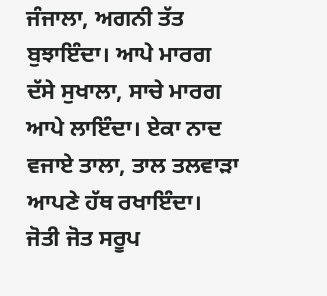ਜੰਜਾਲਾ, ਅਗਨੀ ਤੱਤ ਬੁਝਾਇੰਦਾ। ਆਪੇ ਮਾਰਗ ਦੱਸੇ ਸੁਖਾਲਾ, ਸਾਚੇ ਮਾਰਗ ਆਪੇ ਲਾਇੰਦਾ। ਏਕਾ ਨਾਦ ਵਜਾਏ ਤਾਲਾ, ਤਾਲ ਤਲਵਾੜਾ ਆਪਣੇ ਹੱਥ ਰਖਾਇੰਦਾ। ਜੋਤੀ ਜੋਤ ਸਰੂਪ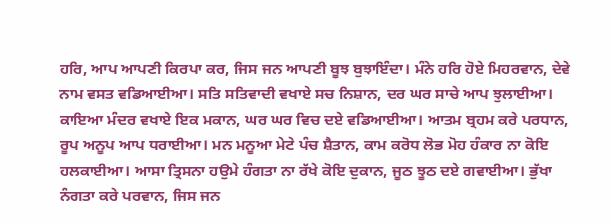ਹਰਿ, ਆਪ ਆਪਣੀ ਕਿਰਪਾ ਕਰ, ਜਿਸ ਜਨ ਆਪਣੀ ਬੂਝ ਬੁਝਾਇੰਦਾ। ਮੰਨੇ ਹਰਿ ਹੋਏ ਮਿਹਰਵਾਨ, ਦੇਵੇ ਨਾਮ ਵਸਤ ਵਡਿਆਈਆ। ਸਤਿ ਸਤਿਵਾਦੀ ਵਖਾਏ ਸਚ ਨਿਸ਼ਾਨ, ਦਰ ਘਰ ਸਾਚੇ ਆਪ ਝੁਲਾਈਆ। ਕਾਇਆ ਮੰਦਰ ਵਖਾਏ ਇਕ ਮਕਾਨ, ਘਰ ਘਰ ਵਿਚ ਦਏ ਵਡਿਆਈਆ। ਆਤਮ ਬ੍ਰਹਮ ਕਰੇ ਪਰਧਾਨ, ਰੂਪ ਅਨੂਪ ਆਪ ਧਰਾਈਆ। ਮਨ ਮਨੂਆ ਮੇਟੇ ਪੰਚ ਸ਼ੈਤਾਨ, ਕਾਮ ਕਰੋਧ ਲੋਭ ਮੋਹ ਹੰਕਾਰ ਨਾ ਕੋਇ ਹਲਕਾਈਆ। ਆਸਾ ਤ੍ਰਿਸਨਾ ਹਉਮੇ ਹੰਗਤਾ ਨਾ ਰੱਖੇ ਕੋਇ ਦੁਕਾਨ, ਜੂਠ ਝੂਠ ਦਏ ਗਵਾਈਆ। ਭੁੱਖਾ ਨੰਗਤਾ ਕਰੇ ਪਰਵਾਨ, ਜਿਸ ਜਨ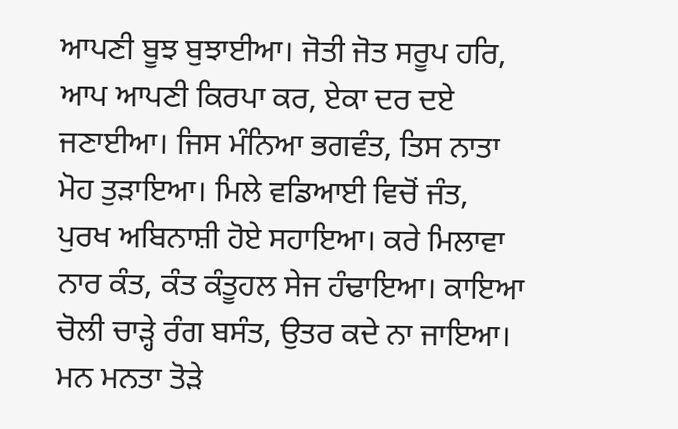ਆਪਣੀ ਬੂਝ ਬੁਝਾਈਆ। ਜੋਤੀ ਜੋਤ ਸਰੂਪ ਹਰਿ, ਆਪ ਆਪਣੀ ਕਿਰਪਾ ਕਰ, ਏਕਾ ਦਰ ਦਏ ਜਣਾਈਆ। ਜਿਸ ਮੰਨਿਆ ਭਗਵੰਤ, ਤਿਸ ਨਾਤਾ ਮੋਹ ਤੁੜਾਇਆ। ਮਿਲੇ ਵਡਿਆਈ ਵਿਚੋਂ ਜੰਤ, ਪੁਰਖ ਅਬਿਨਾਸ਼ੀ ਹੋਏ ਸਹਾਇਆ। ਕਰੇ ਮਿਲਾਵਾ ਨਾਰ ਕੰਤ, ਕੰਤ ਕੰਤੂਹਲ ਸੇਜ ਹੰਢਾਇਆ। ਕਾਇਆ ਚੋਲੀ ਚਾੜ੍ਹੇ ਰੰਗ ਬਸੰਤ, ਉਤਰ ਕਦੇ ਨਾ ਜਾਇਆ। ਮਨ ਮਨਤਾ ਤੋੜੇ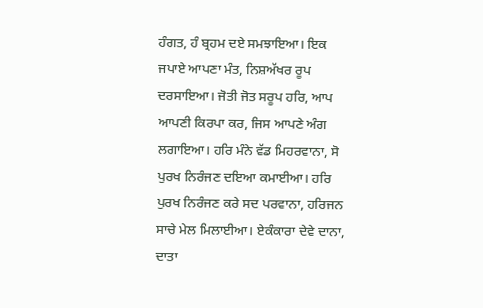ਹੰਗਤ, ਹੰ ਬ੍ਰਹਮ ਦਏ ਸਮਝਾਇਆ। ਇਕ ਜਪਾਏ ਆਪਣਾ ਮੰਤ, ਨਿਸ਼ਅੱਖਰ ਰੂਪ ਦਰਸਾਇਆ। ਜੋਤੀ ਜੋਤ ਸਰੂਪ ਹਰਿ, ਆਪ ਆਪਣੀ ਕਿਰਪਾ ਕਰ, ਜਿਸ ਆਪਣੇ ਅੰਗ ਲਗਾਇਆ। ਹਰਿ ਮੰਨੇ ਵੱਡ ਮਿਹਰਵਾਨਾ, ਸੋ ਪੁਰਖ ਨਿਰੰਜਣ ਦਇਆ ਕਮਾਈਆ। ਹਰਿ ਪੁਰਖ ਨਿਰੰਜਣ ਕਰੇ ਸਦ ਪਰਵਾਨਾ, ਹਰਿਜਨ ਸਾਚੇ ਮੇਲ ਮਿਲਾਈਆ। ਏਕੰਕਾਰਾ ਦੇਵੇ ਦਾਨਾ, ਦਾਤਾ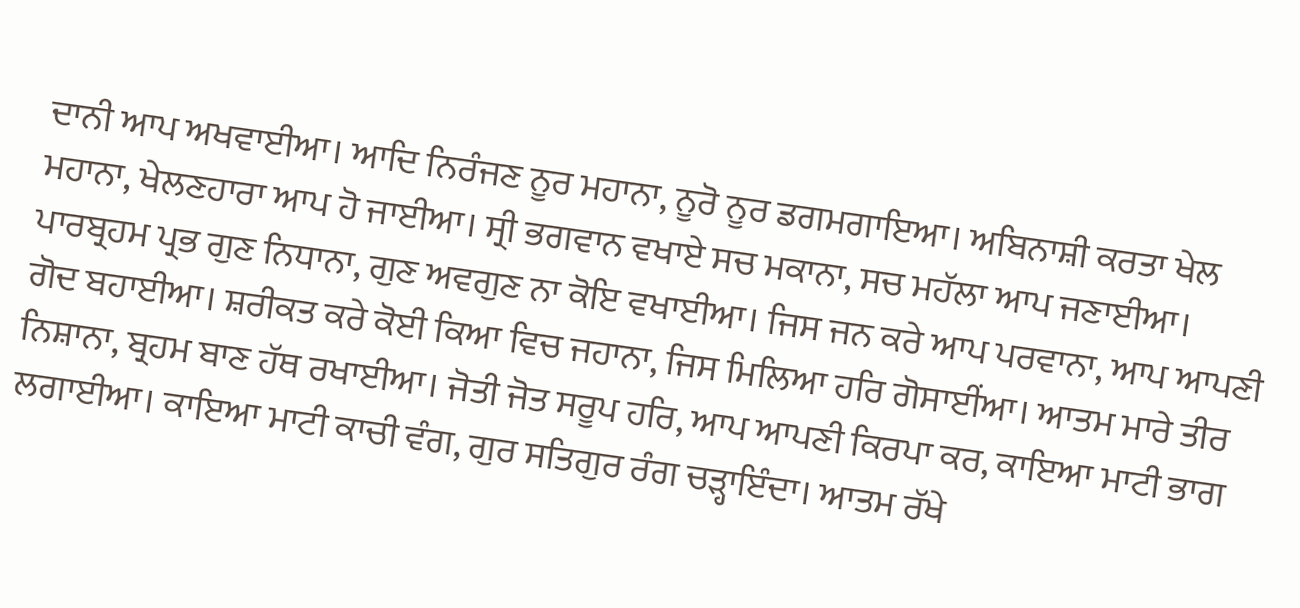ਦਾਨੀ ਆਪ ਅਖਵਾਈਆ। ਆਦਿ ਨਿਰੰਜਣ ਨੂਰ ਮਹਾਨਾ, ਨੂਰੋ ਨੂਰ ਡਗਮਗਾਇਆ। ਅਬਿਨਾਸ਼ੀ ਕਰਤਾ ਖੇਲ ਮਹਾਨਾ, ਖੇਲਣਹਾਰਾ ਆਪ ਹੋ ਜਾਈਆ। ਸ੍ਰੀ ਭਗਵਾਨ ਵਖਾਏ ਸਚ ਮਕਾਨਾ, ਸਚ ਮਹੱਲਾ ਆਪ ਜਣਾਈਆ। ਪਾਰਬ੍ਰਹਮ ਪ੍ਰਭ ਗੁਣ ਨਿਧਾਨਾ, ਗੁਣ ਅਵਗੁਣ ਨਾ ਕੋਇ ਵਖਾਈਆ। ਜਿਸ ਜਨ ਕਰੇ ਆਪ ਪਰਵਾਨਾ, ਆਪ ਆਪਣੀ ਗੋਦ ਬਹਾਈਆ। ਸ਼ਰੀਕਤ ਕਰੇ ਕੋਈ ਕਿਆ ਵਿਚ ਜਹਾਨਾ, ਜਿਸ ਮਿਲਿਆ ਹਰਿ ਗੋਸਾਈਂਆ। ਆਤਮ ਮਾਰੇ ਤੀਰ ਨਿਸ਼ਾਨਾ, ਬ੍ਰਹਮ ਬਾਣ ਹੱਥ ਰਖਾਈਆ। ਜੋਤੀ ਜੋਤ ਸਰੂਪ ਹਰਿ, ਆਪ ਆਪਣੀ ਕਿਰਪਾ ਕਰ, ਕਾਇਆ ਮਾਟੀ ਭਾਗ ਲਗਾਈਆ। ਕਾਇਆ ਮਾਟੀ ਕਾਚੀ ਵੰਗ, ਗੁਰ ਸਤਿਗੁਰ ਰੰਗ ਚੜ੍ਹਾਇੰਦਾ। ਆਤਮ ਰੱਖੇ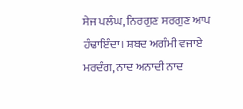ਸੇਜ ਪਲੰਘ, ਨਿਰਗੁਣ ਸਰਗੁਣ ਆਪ ਹੰਢਾਇੰਦਾ। ਸ਼ਬਦ ਅਗੰਮੀ ਵਜਾਏ ਮਰਦੰਗ, ਨਾਦ ਅਨਾਦੀ ਨਾਦ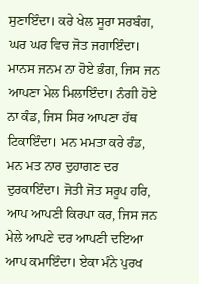ਸੁਣਾਇੰਦਾ। ਕਰੇ ਖੇਲ ਸੂਰਾ ਸਰਬੰਗ, ਘਰ ਘਰ ਵਿਚ ਜੋਤ ਜਗਾਇੰਦਾ। ਮਾਨਸ ਜਨਮ ਨਾ ਹੋਏ ਭੰਗ, ਜਿਸ ਜਨ ਆਪਣਾ ਮੇਲ ਮਿਲਾਇੰਦਾ। ਨੰਗੀ ਹੋਏ ਨਾ ਕੰਡ, ਜਿਸ ਸਿਰ ਆਪਣਾ ਹੱਥ ਟਿਕਾਇੰਦਾ। ਮਨ ਮਮਤਾ ਕਰੇ ਰੰਡ, ਮਨ ਮਤ ਨਾਰ ਦੁਹਾਗਣ ਦਰ ਦੁਰਕਾਇੰਦਾ। ਜੋਤੀ ਜੋਤ ਸਰੂਪ ਹਰਿ, ਆਪ ਆਪਣੀ ਕਿਰਪਾ ਕਰ, ਜਿਸ ਜਨ ਮੇਲੇ ਆਪਣੇ ਦਰ ਆਪਣੀ ਦਇਆ ਆਪ ਕਮਾਇੰਦਾ। ਏਕਾ ਮੰਨੇ ਪੁਰਖ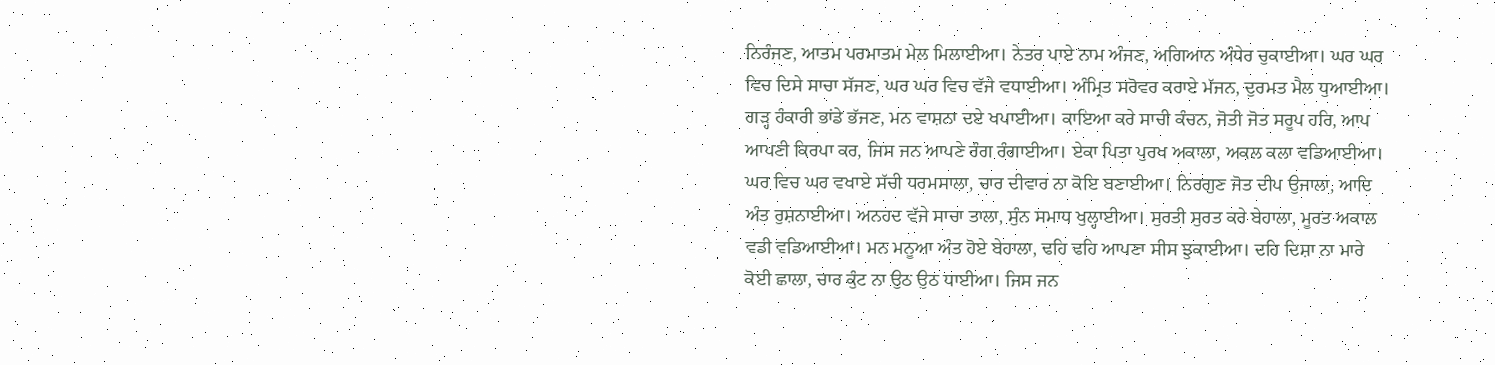ਨਿਰੰਜਣ, ਆਤਮ ਪਰਮਾਤਮ ਮੇਲ ਮਿਲਾਈਆ। ਨੇਤਰ ਪਾਏ ਨਾਮ ਅੰਜਣ, ਅਗਿਆਨ ਅੰਧੇਰ ਚੁਕਾਈਆ। ਘਰ ਘਰ ਵਿਚ ਦਿਸੇ ਸਾਚਾ ਸੱਜਣ, ਘਰ ਘਰ ਵਿਚ ਵੱਜੇ ਵਧਾਈਆ। ਅੰਮ੍ਰਿਤ ਸਰੋਵਰ ਕਰਾਏ ਮੱਜਨ, ਦੁਰਮਤ ਮੈਲ ਧੁਆਈਆ। ਗੜ੍ਹ ਹੰਕਾਰੀ ਭਾਂਡੇ ਭੱਜਣ, ਮਨ ਵਾਸ਼ਨਾ ਦਏ ਖਪਾਈਆ। ਕਾਇਆ ਕਰੇ ਸਾਚੀ ਕੰਚਨ, ਜੋਤੀ ਜੋਤ ਸਰੂਪ ਹਰਿ, ਆਪ ਆਪਣੀ ਕਿਰਪਾ ਕਰ, ਜਿਸ ਜਨ ਆਪਣੇ ਰੰਗ ਰੰਗਾਈਆ। ਏਕਾ ਪਿਤਾ ਪੁਰਖ ਅਕਾਲਾ, ਅਕਲ ਕਲਾ ਵਡਿਆਈਆ। ਘਰ ਵਿਚ ਘਰ ਵਖਾਏ ਸੱਚੀ ਧਰਮਸਾਲਾ, ਚਾਰ ਦੀਵਾਰ ਨਾ ਕੋਇ ਬਣਾਈਆ। ਨਿਰਗੁਣ ਜੋਤ ਦੀਪ ਉਜਾਲਾ, ਆਦਿ ਅੰਤ ਰੁਸ਼ਨਾਈਆ। ਅਨਹਦ ਵੱਜੇ ਸਾਚਾ ਤਾਲਾ, ਸੁੰਨ ਸਮਾਧ ਖੁਲ੍ਹਾਈਆ। ਸੁਰਤੀ ਸੁਰਤ ਕਰੇ ਬੇਹਾਲਾ, ਮੂਰਤ ਅਕਾਲ ਵਡੀ ਵਡਿਆਈਆ। ਮਨ ਮਨੂਆ ਅੰਤ ਹੋਏ ਬੇਹਾਲਾ, ਢਹਿ ਢਹਿ ਆਪਣਾ ਸੀਸ ਝੁਕਾਈਆ। ਦਹਿ ਦਿਸ਼ਾ ਨਾ ਮਾਰੇ ਕੋਈ ਛਾਲਾ, ਚਾਰ ਕੁੰਟ ਨਾ ਉਠ ਉਠ ਧਾਈਆ। ਜਿਸ ਜਨ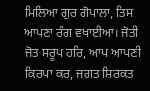ਮਿਲਿਆ ਗੁਰ ਗੋਪਾਲਾ, ਤਿਸ ਆਪਣਾ ਰੰਗ ਵਖਾਈਆ। ਜੋਤੀ ਜੋਤ ਸਰੂਪ ਹਰਿ, ਆਪ ਆਪਣੀ ਕਿਰਪਾ ਕਰ, ਜਗਤ ਸ਼ਿਰਕਤ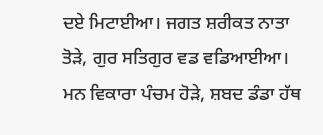ਦਏ ਮਿਟਾਈਆ। ਜਗਤ ਸ਼ਰੀਕਤ ਨਾਤਾ ਤੋੜੇ, ਗੁਰ ਸਤਿਗੁਰ ਵਡ ਵਡਿਆਈਆ। ਮਨ ਵਿਕਾਰਾ ਪੰਚਮ ਹੋੜੇ, ਸ਼ਬਦ ਡੰਡਾ ਹੱਥ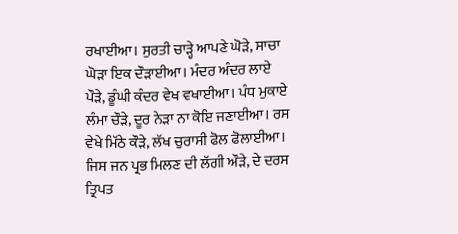ਰਖਾਈਆ। ਸੁਰਤੀ ਚਾੜ੍ਹੇ ਆਪਣੇ ਘੋੜੇ, ਸਾਚਾ ਘੋੜਾ ਇਕ ਦੌੜਾਈਆ। ਮੰਦਰ ਅੰਦਰ ਲਾਏ ਪੌੜੇ, ਡੂੰਘੀ ਕੰਦਰ ਵੇਖ ਵਖਾਈਆ। ਪੰਧ ਮੁਕਾਏ ਲੰਮਾ ਚੌੜੇ, ਦੂਰ ਨੇੜਾ ਨਾ ਕੋਇ ਜਣਾਈਆ। ਰਸ ਵੇਖੇ ਮਿੱਠੇ ਕੌੜੇ, ਲੱਖ ਚੁਰਾਸੀ ਫੋਲ ਫੋਲਾਈਆ। ਜਿਸ ਜਨ ਪ੍ਰਭ ਮਿਲਣ ਦੀ ਲੱਗੀ ਔੜੇ, ਦੇ ਦਰਸ ਤ੍ਰਿਪਤ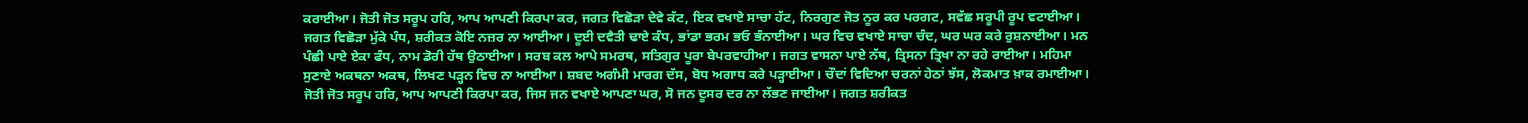ਕਰਾਈਆ। ਜੋਤੀ ਜੋਤ ਸਰੂਪ ਹਰਿ, ਆਪ ਆਪਣੀ ਕਿਰਪਾ ਕਰ, ਜਗਤ ਵਿਛੋੜਾ ਦੇਵੇ ਕੱਟ, ਇਕ ਵਖਾਏ ਸਾਚਾ ਹੱਟ, ਨਿਰਗੁਣ ਜੋਤ ਨੂਰ ਕਰ ਪਰਗਟ, ਸਵੱਛ ਸਰੂਪੀ ਰੂਪ ਵਟਾਈਆ। ਜਗਤ ਵਿਛੋੜਾ ਮੁੱਕੇ ਪੰਧ, ਸ਼ਰੀਕਤ ਕੋਇ ਨਜ਼ਰ ਨਾ ਆਈਆ। ਦੂਈ ਦਵੈਤੀ ਢਾਏ ਕੰਧ, ਭਾਂਡਾ ਭਰਮ ਭਓ ਭੰਨਾਈਆ। ਘਰ ਵਿਚ ਵਖਾਏ ਸਾਚਾ ਚੰਦ, ਘਰ ਘਰ ਕਰੇ ਰੁਸ਼ਨਾਈਆ। ਮਨ ਪੰਛੀ ਪਾਏ ਏਕਾ ਫੰਧ, ਨਾਮ ਡੋਰੀ ਹੱਥ ਉਠਾਈਆ। ਸਰਬ ਕਲ ਆਪੇ ਸਮਰਥ, ਸਤਿਗੁਰ ਪੂਰਾ ਬੇਪਰਵਾਹੀਆ। ਜਗਤ ਵਾਸਨਾ ਪਾਏ ਨੱਥ, ਤ੍ਰਿਸਨਾ ਤ੍ਰਿਖਾ ਨਾ ਰਹੇ ਰਾਈਆ। ਮਹਿਮਾ ਸੁਣਾਏ ਅਕਥਨਾ ਅਕਥ, ਲਿਖਣ ਪੜ੍ਹਨ ਵਿਚ ਨਾ ਆਈਆ। ਸ਼ਬਦ ਅਗੰਮੀ ਮਾਰਗ ਦੱਸ, ਬੋਧ ਅਗਾਧ ਕਰੇ ਪੜ੍ਹਾਈਆ। ਚੌਦਾਂ ਵਿਦਿਆ ਚਰਨਾਂ ਹੇਠਾਂ ਝੱਸ, ਲੋਕਮਾਤ ਖ਼ਾਕ ਰਮਾਈਆ। ਜੋਤੀ ਜੋਤ ਸਰੂਪ ਹਰਿ, ਆਪ ਆਪਣੀ ਕਿਰਪਾ ਕਰ, ਜਿਸ ਜਨ ਵਖਾਏ ਆਪਣਾ ਘਰ, ਸੋ ਜਨ ਦੂਸਰ ਦਰ ਨਾ ਲੱਭਣ ਜਾਈਆ। ਜਗਤ ਸ਼ਰੀਕਤ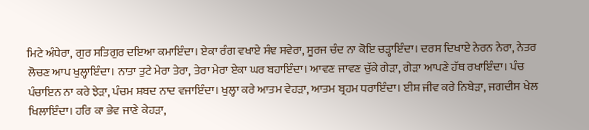ਮਿਟੇ ਅੰਧੇਰਾ, ਗੁਰ ਸਤਿਗੁਰ ਦਇਆ ਕਮਾਇੰਦਾ। ਏਕਾ ਰੰਗ ਵਖਾਏ ਸੰਞ ਸਵੇਰਾ, ਸੂਰਜ ਚੰਦ ਨਾ ਕੋਇ ਚੜ੍ਹਾਇੰਦਾ। ਦਰਸ ਦਿਖਾਏ ਨੇਰਨ ਨੇਰਾ, ਨੇਤਰ ਲੋਚਣ ਆਪ ਖੁਲ੍ਹਾਇੰਦਾ। ਨਾਤਾ ਤੁਟੇ ਮੇਰਾ ਤੇਰਾ, ਤੇਰਾ ਮੇਰਾ ਏਕਾ ਘਰ ਬਹਾਇੰਦਾ। ਆਵਣ ਜਾਵਣ ਚੁੱਕੇ ਗੇੜਾ, ਗੇੜਾ ਆਪਣੇ ਹੱਥ ਰਖਾਇੰਦਾ। ਪੰਚ ਪੰਚਾਇਨ ਨਾ ਕਰੇ ਝੇੜਾ, ਪੰਚਮ ਸ਼ਬਦ ਨਾਦ ਵਜਾਇੰਦਾ। ਖੁਲ੍ਹਾ ਕਰੇ ਆਤਮ ਵੇਹੜਾ, ਆਤਮ ਬ੍ਰਹਮ ਧਰਾਇੰਦਾ। ਈਸ਼ ਜੀਵ ਕਰੇ ਨਿਬੇੜਾ, ਜਗਦੀਸ ਖੇਲ ਖਿਲਾਇੰਦਾ। ਹਰਿ ਕਾ ਭੇਵ ਜਾਣੇ ਕੇਹੜਾ,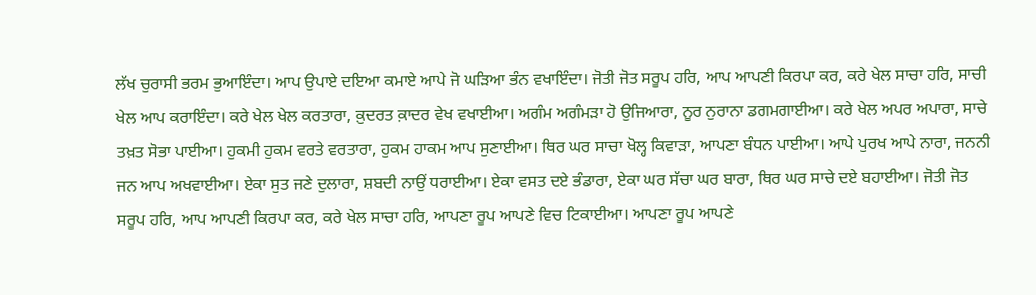ਲੱਖ ਚੁਰਾਸੀ ਭਰਮ ਭੁਆਇੰਦਾ। ਆਪ ਉਪਾਏ ਦਇਆ ਕਮਾਏ ਆਪੇ ਜੋ ਘੜਿਆ ਭੰਨ ਵਖਾਇੰਦਾ। ਜੋਤੀ ਜੋਤ ਸਰੂਪ ਹਰਿ, ਆਪ ਆਪਣੀ ਕਿਰਪਾ ਕਰ, ਕਰੇ ਖੇਲ ਸਾਚਾ ਹਰਿ, ਸਾਚੀ ਖੇਲ ਆਪ ਕਰਾਇੰਦਾ। ਕਰੇ ਖੇਲ ਖੇਲ ਕਰਤਾਰਾ, ਕ਼ੁਦਰਤ ਕ਼ਾਦਰ ਵੇਖ ਵਖਾਈਆ। ਅਗੰਮ ਅਗੰਮੜਾ ਹੋ ਉਜਿਆਰਾ, ਨੂਰ ਨੁਰਾਨਾ ਡਗਮਗਾਈਆ। ਕਰੇ ਖੇਲ ਅਪਰ ਅਪਾਰਾ, ਸਾਚੇ ਤਖ਼ਤ ਸੋਭਾ ਪਾਈਆ। ਹੁਕਮੀ ਹੁਕਮ ਵਰਤੇ ਵਰਤਾਰਾ, ਹੁਕਮ ਹਾਕਮ ਆਪ ਸੁਣਾਈਆ। ਥਿਰ ਘਰ ਸਾਚਾ ਖੋਲ੍ਹ ਕਿਵਾੜਾ, ਆਪਣਾ ਬੰਧਨ ਪਾਈਆ। ਆਪੇ ਪੁਰਖ ਆਪੇ ਨਾਰਾ, ਜਨਨੀ ਜਨ ਆਪ ਅਖਵਾਈਆ। ਏਕਾ ਸੁਤ ਜਣੇ ਦੁਲਾਰਾ, ਸ਼ਬਦੀ ਨਾਉਂ ਧਰਾਈਆ। ਏਕਾ ਵਸਤ ਦਏ ਭੰਡਾਰਾ, ਏਕਾ ਘਰ ਸੱਚਾ ਘਰ ਬਾਰਾ, ਥਿਰ ਘਰ ਸਾਚੇ ਦਏ ਬਹਾਈਆ। ਜੋਤੀ ਜੋਤ ਸਰੂਪ ਹਰਿ, ਆਪ ਆਪਣੀ ਕਿਰਪਾ ਕਰ, ਕਰੇ ਖੇਲ ਸਾਚਾ ਹਰਿ, ਆਪਣਾ ਰੂਪ ਆਪਣੇ ਵਿਚ ਟਿਕਾਈਆ। ਆਪਣਾ ਰੂਪ ਆਪਣੇ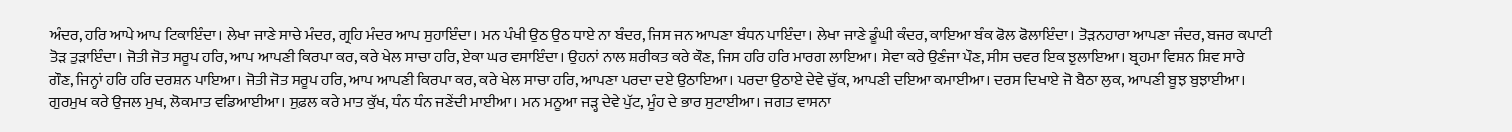ਅੰਦਰ, ਹਰਿ ਆਪੇ ਆਪ ਟਿਕਾਇੰਦਾ। ਲੇਖਾ ਜਾਣੇ ਸਾਚੇ ਮੰਦਰ, ਗ੍ਰਹਿ ਮੰਦਰ ਆਪ ਸੁਹਾਇੰਦਾ। ਮਨ ਪੰਖੀ ਉਠ ਉਠ ਧਾਏ ਨਾ ਬੰਦਰ, ਜਿਸ ਜਨ ਆਪਣਾ ਬੰਧਨ ਪਾਇੰਦਾ। ਲੇਖਾ ਜਾਣੇ ਡੂੰਘੀ ਕੰਦਰ, ਕਾਇਆ ਬੰਕ ਫੋਲ ਫੋਲਾਇੰਦਾ। ਤੋੜਨਹਾਰਾ ਆਪਣਾ ਜੰਦਰ, ਬਜਰ ਕਪਾਟੀ ਤੋੜ ਤੁੜਾਇੰਦਾ। ਜੋਤੀ ਜੋਤ ਸਰੂਪ ਹਰਿ, ਆਪ ਆਪਣੀ ਕਿਰਪਾ ਕਰ, ਕਰੇ ਖੇਲ ਸਾਚਾ ਹਰਿ, ਏਕਾ ਘਰ ਵਸਾਇੰਦਾ। ਉਹਨਾਂ ਨਾਲ ਸ਼ਰੀਕਤ ਕਰੇ ਕੌਣ, ਜਿਸ ਹਰਿ ਹਰਿ ਮਾਰਗ ਲਾਇਆ। ਸੇਵਾ ਕਰੇ ਉਣੰਜਾ ਪੌਣ, ਸੀਸ ਚਵਰ ਇਕ ਝੁਲਾਇਆ। ਬ੍ਰਹਮਾ ਵਿਸ਼ਨ ਸ਼ਿਵ ਸਾਰੇ ਗੌਣ, ਜਿਨ੍ਹਾਂ ਹਰਿ ਹਰਿ ਦਰਸ਼ਨ ਪਾਇਆ। ਜੋਤੀ ਜੋਤ ਸਰੂਪ ਹਰਿ, ਆਪ ਆਪਣੀ ਕਿਰਪਾ ਕਰ, ਕਰੇ ਖੇਲ ਸਾਚਾ ਹਰਿ, ਆਪਣਾ ਪਰਦਾ ਦਏ ਉਠਾਇਆ। ਪਰਦਾ ਉਠਾਏ ਦੇਵੇ ਚੁੱਕ, ਆਪਣੀ ਦਇਆ ਕਮਾਈਆ। ਦਰਸ ਦਿਖਾਏ ਜੋ ਬੈਠਾ ਲੁਕ, ਆਪਣੀ ਬੂਝ ਬੁਝਾਈਆ। ਗੁਰਮੁਖ ਕਰੇ ਉਜਲ ਮੁਖ, ਲੋਕਮਾਤ ਵਡਿਆਈਆ। ਸੁਫ਼ਲ ਕਰੇ ਮਾਤ ਕੁੱਖ, ਧੰਨ ਧੰਨ ਜਣੇਂਦੀ ਮਾਈਆ। ਮਨ ਮਨੂਆ ਜੜ੍ਹ ਦੇਵੇ ਪੁੱਟ, ਮੂੰਹ ਦੇ ਭਾਰ ਸੁਟਾਈਆ। ਜਗਤ ਵਾਸਨਾ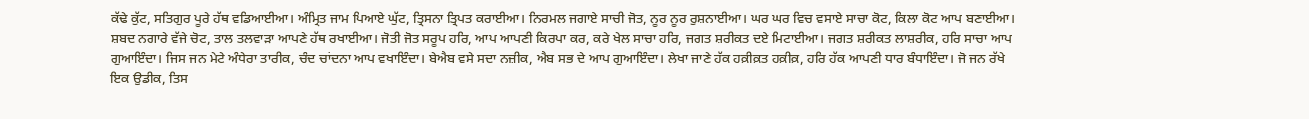ਕੱਢੇ ਕੁੱਟ, ਸਤਿਗੁਰ ਪੂਰੇ ਹੱਥ ਵਡਿਆਈਆ। ਅੰਮ੍ਰਿਤ ਜਾਮ ਪਿਆਏ ਘੁੱਟ, ਤ੍ਰਿਸਨਾ ਤ੍ਰਿਪਤ ਕਰਾਈਆ। ਨਿਰਮਲ ਜਗਾਏ ਸਾਚੀ ਜੋਤ, ਨੂਰ ਨੂਰ ਰੁਸ਼ਨਾਈਆ। ਘਰ ਘਰ ਵਿਚ ਵਸਾਏ ਸਾਚਾ ਕੋਟ, ਕਿਲਾ ਕੋਟ ਆਪ ਬਣਾਈਆ। ਸ਼ਬਦ ਨਗਾਰੇ ਵੱਜੇ ਚੋਟ, ਤਾਲ ਤਲਵਾੜਾ ਆਪਣੇ ਹੱਥ ਰਖਾਈਆ। ਜੋਤੀ ਜੋਤ ਸਰੂਪ ਹਰਿ, ਆਪ ਆਪਣੀ ਕਿਰਪਾ ਕਰ, ਕਰੇ ਖੇਲ ਸਾਚਾ ਹਰਿ, ਜਗਤ ਸ਼ਰੀਕਤ ਦਏ ਮਿਟਾਈਆ। ਜਗਤ ਸ਼ਰੀਕਤ ਲਾਸ਼ਰੀਕ, ਹਰਿ ਸਾਚਾ ਆਪ ਗੁਆਇੰਦਾ। ਜਿਸ ਜਨ ਮੇਟੇ ਅੰਧੇਰਾ ਤਾਰੀਕ, ਚੰਦ ਚਾਂਦਨਾ ਆਪ ਵਖਾਇੰਦਾ। ਬੇਐਬ ਵਸੇ ਸਦਾ ਨਜ਼ੀਕ, ਐਬ ਸਭ ਦੇ ਆਪ ਗੁਆਇੰਦਾ। ਲੇਖਾ ਜਾਣੇ ਹੱਕ ਹਕ਼ੀਕ਼ਤ ਹਕ਼ੀਕ਼, ਹਰਿ ਹੱਕ ਆਪਣੀ ਧਾਰ ਬੰਧਾਇੰਦਾ। ਜੋ ਜਨ ਰੱਖੇ ਇਕ ਉਡੀਕ, ਤਿਸ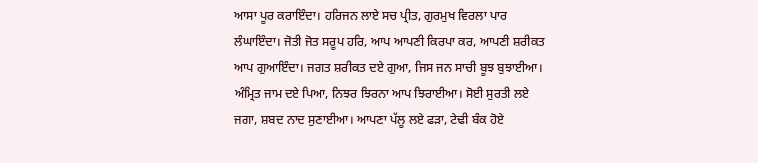ਆਸਾ ਪੂਰ ਕਰਾਇੰਦਾ। ਹਰਿਜਨ ਲਾਏ ਸਚ ਪ੍ਰੀਤ, ਗੁਰਮੁਖ ਵਿਰਲਾ ਪਾਰ ਲੰਘਾਇੰਦਾ। ਜੋਤੀ ਜੋਤ ਸਰੂਪ ਹਰਿ, ਆਪ ਆਪਣੀ ਕਿਰਪਾ ਕਰ, ਆਪਣੀ ਸ਼ਰੀਕਤ ਆਪ ਗੁਆਇੰਦਾ। ਜਗਤ ਸ਼ਰੀਕਤ ਦਏ ਗੁਆ, ਜਿਸ ਜਨ ਸਾਚੀ ਬੂਝ ਬੁਝਾਈਆ। ਅੰਮ੍ਰਿਤ ਜਾਮ ਦਏ ਪਿਆ, ਨਿਝਰ ਝਿਰਨਾ ਆਪ ਝਿਰਾਈਆ। ਸੋਈ ਸੁਰਤੀ ਲਏ ਜਗਾ, ਸ਼ਬਦ ਨਾਦ ਸੁਣਾਈਆ। ਆਪਣਾ ਪੱਲੂ ਲਏ ਫੜਾ, ਟੇਢੀ ਬੰਕ ਹੋਏ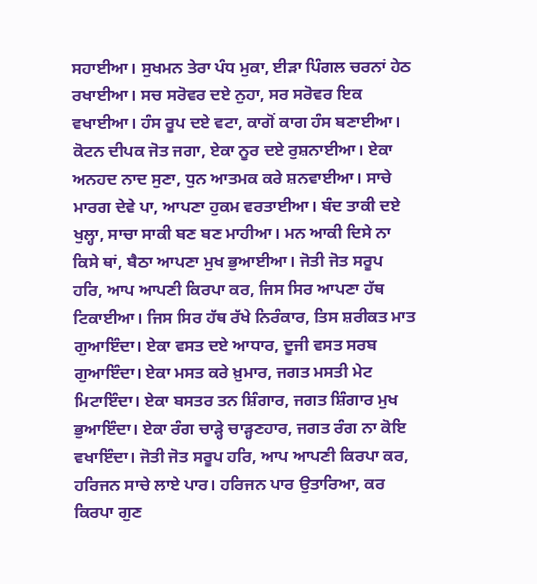ਸਹਾਈਆ। ਸੁਖਮਨ ਤੇਰਾ ਪੰਧ ਮੁਕਾ, ਈੜਾ ਪਿੰਗਲ ਚਰਨਾਂ ਹੇਠ ਰਖਾਈਆ। ਸਚ ਸਰੋਵਰ ਦਏ ਨੁਹਾ, ਸਰ ਸਰੋਵਰ ਇਕ ਵਖਾਈਆ। ਹੰਸ ਰੂਪ ਦਏ ਵਟਾ, ਕਾਗੋਂ ਕਾਗ ਹੰਸ ਬਣਾਈਆ। ਕੋਟਨ ਦੀਪਕ ਜੋਤ ਜਗਾ, ਏਕਾ ਨੂਰ ਦਏ ਰੁਸ਼ਨਾਈਆ। ਏਕਾ ਅਨਹਦ ਨਾਦ ਸੁਣਾ, ਧੁਨ ਆਤਮਕ ਕਰੇ ਸ਼ਨਵਾਈਆ। ਸਾਚੇ ਮਾਰਗ ਦੇਵੇ ਪਾ, ਆਪਣਾ ਹੁਕਮ ਵਰਤਾਈਆ। ਬੰਦ ਤਾਕੀ ਦਏ ਖੁਲ੍ਹਾ, ਸਾਚਾ ਸਾਕੀ ਬਣ ਬਣ ਮਾਹੀਆ। ਮਨ ਆਕੀ ਦਿਸੇ ਨਾ ਕਿਸੇ ਥਾਂ, ਬੈਠਾ ਆਪਣਾ ਮੁਖ ਭੁਆਈਆ। ਜੋਤੀ ਜੋਤ ਸਰੂਪ ਹਰਿ, ਆਪ ਆਪਣੀ ਕਿਰਪਾ ਕਰ, ਜਿਸ ਸਿਰ ਆਪਣਾ ਹੱਥ ਟਿਕਾਈਆ। ਜਿਸ ਸਿਰ ਹੱਥ ਰੱਖੇ ਨਿਰੰਕਾਰ, ਤਿਸ ਸ਼ਰੀਕਤ ਮਾਤ ਗੁਆਇੰਦਾ। ਏਕਾ ਵਸਤ ਦਏ ਆਧਾਰ, ਦੂਜੀ ਵਸਤ ਸਰਬ ਗੁਆਇੰਦਾ। ਏਕਾ ਮਸਤ ਕਰੇ ਖ਼ੁਮਾਰ, ਜਗਤ ਮਸਤੀ ਮੇਟ ਮਿਟਾਇੰਦਾ। ਏਕਾ ਬਸਤਰ ਤਨ ਸ਼ਿੰਗਾਰ, ਜਗਤ ਸ਼ਿੰਗਾਰ ਮੁਖ ਭੁਆਇੰਦਾ। ਏਕਾ ਰੰਗ ਚਾੜ੍ਹੇ ਚਾੜ੍ਹਣਹਾਰ, ਜਗਤ ਰੰਗ ਨਾ ਕੋਇ ਵਖਾਇੰਦਾ। ਜੋਤੀ ਜੋਤ ਸਰੂਪ ਹਰਿ, ਆਪ ਆਪਣੀ ਕਿਰਪਾ ਕਰ, ਹਰਿਜਨ ਸਾਚੇ ਲਾਏ ਪਾਰ। ਹਰਿਜਨ ਪਾਰ ਉਤਾਰਿਆ, ਕਰ ਕਿਰਪਾ ਗੁਣ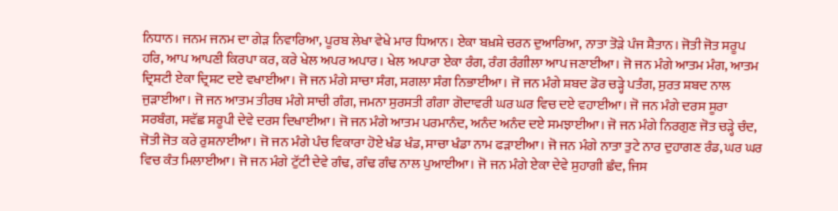ਨਿਧਾਨ। ਜਨਮ ਜਨਮ ਦਾ ਗੇੜ ਨਿਵਾਰਿਆ, ਪੂਰਬ ਲੇਖਾ ਵੇਖੇ ਮਾਰ ਧਿਆਨ। ਏਕਾ ਬਖ਼ਸ਼ੇ ਚਰਨ ਦੁਆਰਿਆ, ਨਾਤਾ ਤੋੜੇ ਪੰਜ ਸ਼ੈਤਾਨ। ਜੋਤੀ ਜੋਤ ਸਰੂਪ ਹਰਿ, ਆਪ ਆਪਣੀ ਕਿਰਪਾ ਕਰ, ਕਰੇ ਖੇਲ ਅਪਰ ਅਪਾਰ। ਖੇਲ ਅਪਾਰਾ ਏਕਾ ਰੰਗ, ਰੰਗ ਰੰਗੀਲਾ ਆਪ ਜਣਾਈਆ। ਜੋ ਜਨ ਮੰਗੇ ਆਤਮ ਮੰਗ, ਆਤਮ ਦ੍ਰਿਸ਼ਟੀ ਏਕਾ ਦ੍ਰਿਸ਼ਟ ਦਏ ਵਖਾਈਆ। ਜੋ ਜਨ ਮੰਗੇ ਸਾਚਾ ਸੰਗ, ਸਗਲਾ ਸੰਗ ਨਿਭਾਈਆ। ਜੋ ਜਨ ਮੰਗੇ ਸ਼ਬਦ ਡੋਰ ਚੜ੍ਹੇ ਪਤੰਗ, ਸੁਰਤ ਸ਼ਬਦ ਨਾਲ ਜੁੜਾਈਆ। ਜੋ ਜਨ ਆਤਮ ਤੀਰਥ ਮੰਗੇ ਸਾਚੀ ਗੰਗ, ਜਮਨਾ ਸੁਰਸਤੀ ਗੰਗਾ ਗੋਦਾਵਰੀ ਘਰ ਘਰ ਵਿਚ ਦਏ ਵਹਾਈਆ। ਜੋ ਜਨ ਮੰਗੇ ਦਰਸ ਸੂਰਾ ਸਰਬੰਗ, ਸਵੱਛ ਸਰੂਪੀ ਦੇਵੇ ਦਰਸ ਦਿਖਾਈਆ। ਜੋ ਜਨ ਮੰਗੇ ਆਤਮ ਪਰਮਾਨੰਦ, ਅਨੰਦ ਅਨੰਦ ਦਏ ਸਮਝਾਈਆ। ਜੋ ਜਨ ਮੰਗੇ ਨਿਰਗੁਣ ਜੋਤ ਚੜ੍ਹੇ ਚੰਦ, ਜੋਤੀ ਜੋਤ ਕਰੇ ਰੁਸ਼ਨਾਈਆ। ਜੋ ਜਨ ਮੰਗੇ ਪੰਚ ਵਿਕਾਰਾ ਹੋਏ ਖੰਡ ਖੰਡ, ਸਾਚਾ ਖੰਡਾ ਨਾਮ ਫੜਾਈਆ। ਜੋ ਜਨ ਮੰਗੇ ਨਾਤਾ ਤੁਟੇ ਨਾਰ ਦੁਹਾਗਣ ਰੰਡ, ਘਰ ਘਰ ਵਿਚ ਕੰਤ ਮਿਲਾਈਆ। ਜੋ ਜਨ ਮੰਗੇ ਟੁੱਟੀ ਦੇਵੇ ਗੰਢ, ਗੰਢ ਗੰਢ ਨਾਲ ਪੁਆਈਆ। ਜੋ ਜਨ ਮੰਗੇ ਏਕਾ ਦੇਵੇ ਸੁਹਾਗੀ ਛੰਦ, ਜਿਸ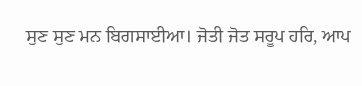ਸੁਣ ਸੁਣ ਮਨ ਬਿਗਸਾਈਆ। ਜੋਤੀ ਜੋਤ ਸਰੂਪ ਹਰਿ, ਆਪ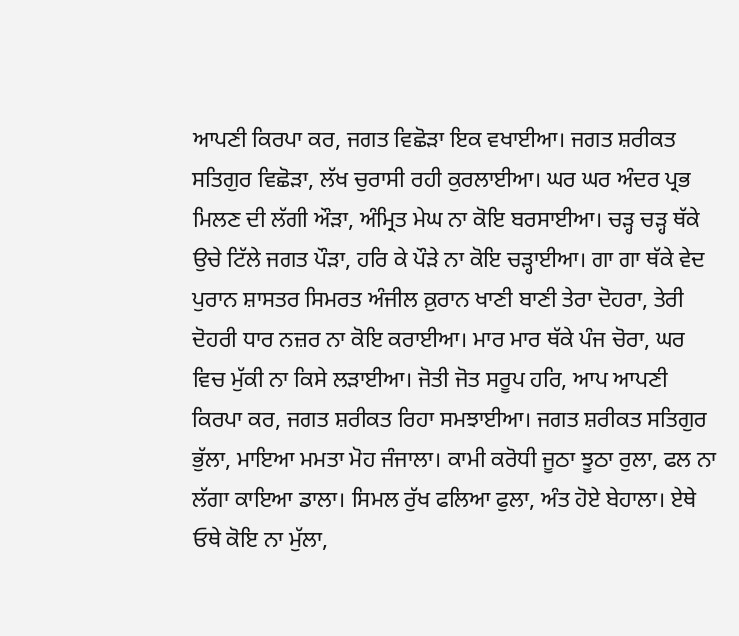ਆਪਣੀ ਕਿਰਪਾ ਕਰ, ਜਗਤ ਵਿਛੋੜਾ ਇਕ ਵਖਾਈਆ। ਜਗਤ ਸ਼ਰੀਕਤ ਸਤਿਗੁਰ ਵਿਛੋੜਾ, ਲੱਖ ਚੁਰਾਸੀ ਰਹੀ ਕੁਰਲਾਈਆ। ਘਰ ਘਰ ਅੰਦਰ ਪ੍ਰਭ ਮਿਲਣ ਦੀ ਲੱਗੀ ਔੜਾ, ਅੰਮ੍ਰਿਤ ਮੇਘ ਨਾ ਕੋਇ ਬਰਸਾਈਆ। ਚੜ੍ਹ ਚੜ੍ਹ ਥੱਕੇ ਉਚੇ ਟਿੱਲੇ ਜਗਤ ਪੌੜਾ, ਹਰਿ ਕੇ ਪੌੜੇ ਨਾ ਕੋਇ ਚੜ੍ਹਾਈਆ। ਗਾ ਗਾ ਥੱਕੇ ਵੇਦ ਪੁਰਾਨ ਸ਼ਾਸਤਰ ਸਿਮਰਤ ਅੰਜੀਲ ਕ਼ੁਰਾਨ ਖਾਣੀ ਬਾਣੀ ਤੇਰਾ ਦੋਹਰਾ, ਤੇਰੀ ਦੋਹਰੀ ਧਾਰ ਨਜ਼ਰ ਨਾ ਕੋਇ ਕਰਾਈਆ। ਮਾਰ ਮਾਰ ਥੱਕੇ ਪੰਜ ਚੋਰਾ, ਘਰ ਵਿਚ ਮੁੱਕੀ ਨਾ ਕਿਸੇ ਲੜਾਈਆ। ਜੋਤੀ ਜੋਤ ਸਰੂਪ ਹਰਿ, ਆਪ ਆਪਣੀ ਕਿਰਪਾ ਕਰ, ਜਗਤ ਸ਼ਰੀਕਤ ਰਿਹਾ ਸਮਝਾਈਆ। ਜਗਤ ਸ਼ਰੀਕਤ ਸਤਿਗੁਰ ਭੁੱਲਾ, ਮਾਇਆ ਮਮਤਾ ਮੋਹ ਜੰਜਾਲਾ। ਕਾਮੀ ਕਰੋਧੀ ਜੂਠਾ ਝੂਠਾ ਰੁਲਾ, ਫਲ ਨਾ ਲੱਗਾ ਕਾਇਆ ਡਾਲਾ। ਸਿਮਲ ਰੁੱਖ ਫਲਿਆ ਫੁਲਾ, ਅੰਤ ਹੋਏ ਬੇਹਾਲਾ। ਏਥੇ ਓਥੇ ਕੋਇ ਨਾ ਮੁੱਲਾ,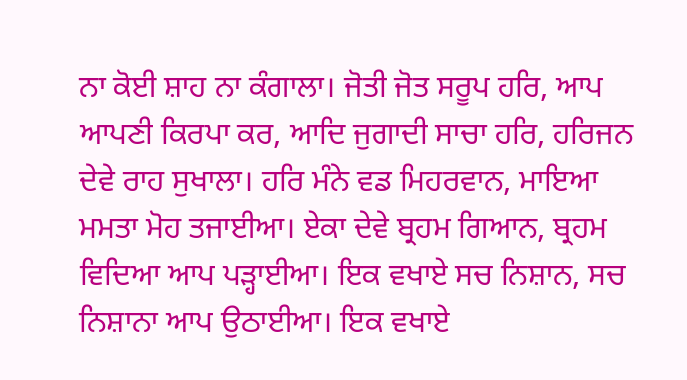ਨਾ ਕੋਈ ਸ਼ਾਹ ਨਾ ਕੰਗਾਲਾ। ਜੋਤੀ ਜੋਤ ਸਰੂਪ ਹਰਿ, ਆਪ ਆਪਣੀ ਕਿਰਪਾ ਕਰ, ਆਦਿ ਜੁਗਾਦੀ ਸਾਚਾ ਹਰਿ, ਹਰਿਜਨ ਦੇਵੇ ਰਾਹ ਸੁਖਾਲਾ। ਹਰਿ ਮੰਨੇ ਵਡ ਮਿਹਰਵਾਨ, ਮਾਇਆ ਮਮਤਾ ਮੋਹ ਤਜਾਈਆ। ਏਕਾ ਦੇਵੇ ਬ੍ਰਹਮ ਗਿਆਨ, ਬ੍ਰਹਮ ਵਿਦਿਆ ਆਪ ਪੜ੍ਹਾਈਆ। ਇਕ ਵਖਾਏ ਸਚ ਨਿਸ਼ਾਨ, ਸਚ ਨਿਸ਼ਾਨਾ ਆਪ ਉਠਾਈਆ। ਇਕ ਵਖਾਏ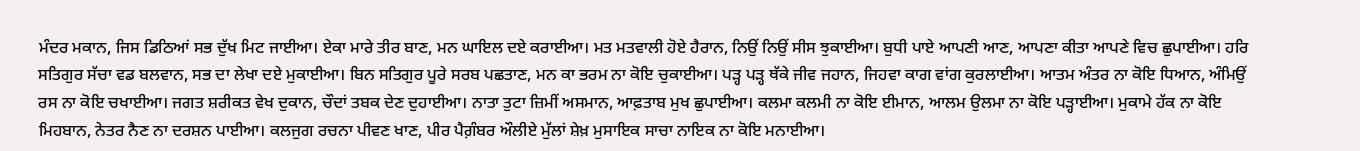ਮੰਦਰ ਮਕਾਨ, ਜਿਸ ਡਿਠਿਆਂ ਸਭ ਦੁੱਖ ਮਿਟ ਜਾਈਆ। ਏਕਾ ਮਾਰੇ ਤੀਰ ਬਾਣ, ਮਨ ਘਾਇਲ ਦਏ ਕਰਾਈਆ। ਮਤ ਮਤਵਾਲੀ ਹੋਏ ਹੈਰਾਨ, ਨਿਉਂ ਨਿਉਂ ਸੀਸ ਝੁਕਾਈਆ। ਬੁਧੀ ਪਾਏ ਆਪਣੀ ਆਣ, ਆਪਣਾ ਕੀਤਾ ਆਪਣੇ ਵਿਚ ਛੁਪਾਈਆ। ਹਰਿ ਸਤਿਗੁਰ ਸੱਚਾ ਵਡ ਬਲਵਾਨ, ਸਭ ਦਾ ਲੇਖਾ ਦਏ ਮੁਕਾਈਆ। ਬਿਨ ਸਤਿਗੁਰ ਪੂਰੇ ਸਰਬ ਪਛਤਾਣ, ਮਨ ਕਾ ਭਰਮ ਨਾ ਕੋਇ ਚੁਕਾਈਆ। ਪੜ੍ਹ ਪੜ੍ਹ ਥੱਕੇ ਜੀਵ ਜਹਾਨ, ਜਿਹਵਾ ਕਾਗ ਵਾਂਗ ਕੁਰਲਾਈਆ। ਆਤਮ ਅੰਤਰ ਨਾ ਕੋਇ ਧਿਆਨ, ਅੰਮਿਉਂ ਰਸ ਨਾ ਕੋਇ ਚਖਾਈਆ। ਜਗਤ ਸ਼ਰੀਕਤ ਵੇਖ ਦੁਕਾਨ, ਚੌਦਾਂ ਤਬਕ ਦੇਣ ਦੁਹਾਈਆ। ਨਾਤਾ ਤੁਟਾ ਜ਼ਿਮੀਂ ਅਸਮਾਨ, ਆਫ਼ਤਾਬ ਮੁਖ ਛੁਪਾਈਆ। ਕਲਮਾ ਕਲਮੀ ਨਾ ਕੋਇ ਈਮਾਨ, ਆਲਮ ਉਲਮਾ ਨਾ ਕੋਇ ਪੜ੍ਹਾਈਆ। ਮੁਕਾਮੇ ਹੱਕ ਨਾ ਕੋਇ ਮਿਹਬਾਨ, ਨੇਤਰ ਨੈਣ ਨਾ ਦਰਸ਼ਨ ਪਾਈਆ। ਕਲਜੁਗ ਰਚਨਾ ਪੀਵਣ ਖਾਣ, ਪੀਰ ਪੈਗ਼ੰਬਰ ਔਲੀਏ ਮੁੱਲਾਂ ਸ਼ੇਖ਼ ਮੁਸਾਇਕ ਸਾਚਾ ਨਾਇਕ ਨਾ ਕੋਇ ਮਨਾਈਆ।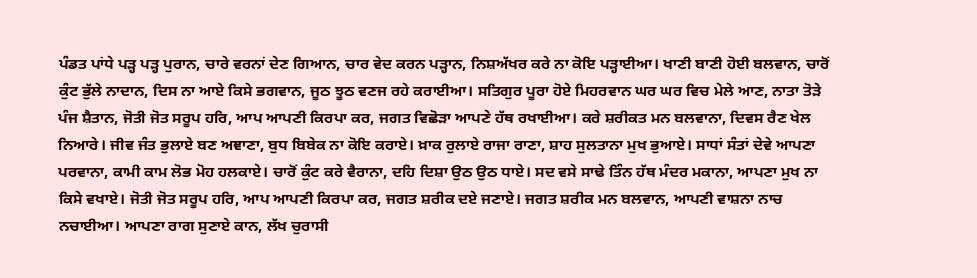ਪੰਡਤ ਪਾਂਧੇ ਪੜ੍ਹ ਪੜ੍ਹ ਪੁਰਾਨ, ਚਾਰੇ ਵਰਨਾਂ ਦੇਣ ਗਿਆਨ, ਚਾਰ ਵੇਦ ਕਰਨ ਪੜ੍ਹਾਨ, ਨਿਸ਼ਅੱਖਰ ਕਰੇ ਨਾ ਕੋਇ ਪੜ੍ਹਾਈਆ। ਖਾਣੀ ਬਾਣੀ ਹੋਈ ਬਲਵਾਨ, ਚਾਰੋਂ ਕੁੰਟ ਭੁੱਲੇ ਨਾਦਾਨ, ਦਿਸ ਨਾ ਆਏ ਕਿਸੇ ਭਗਵਾਨ, ਜੂਠ ਝੂਠ ਵਣਜ ਰਹੇ ਕਰਾਈਆ। ਸਤਿਗੁਰ ਪੂਰਾ ਹੋਏ ਮਿਹਰਵਾਨ ਘਰ ਘਰ ਵਿਚ ਮੇਲੇ ਆਣ, ਨਾਤਾ ਤੋੜੇ ਪੰਜ ਸ਼ੈਤਾਨ, ਜੋਤੀ ਜੋਤ ਸਰੂਪ ਹਰਿ, ਆਪ ਆਪਣੀ ਕਿਰਪਾ ਕਰ, ਜਗਤ ਵਿਛੋੜਾ ਆਪਣੇ ਹੱਥ ਰਖਾਈਆ। ਕਰੇ ਸ਼ਰੀਕਤ ਮਨ ਬਲਵਾਨਾ, ਦਿਵਸ ਰੈਣ ਖੇਲ ਨਿਆਰੇ। ਜੀਵ ਜੰਤ ਭੁਲਾਏ ਬਣ ਅਞਾਣਾ, ਬੁਧ ਬਿਬੇਕ ਨਾ ਕੋਇ ਕਰਾਏ। ਖ਼ਾਕ ਰੁਲਾਏ ਰਾਜਾ ਰਾਣਾ, ਸ਼ਾਹ ਸੁਲਤਾਨਾ ਮੁਖ ਭੁਆਏ। ਸਾਧਾਂ ਸੰਤਾਂ ਦੇਵੇ ਆਪਣਾ ਪਰਵਾਨਾ, ਕਾਮੀ ਕਾਮ ਲੋਭ ਮੋਹ ਹਲਕਾਏ। ਚਾਰੋਂ ਕੁੰਟ ਕਰੇ ਵੈਰਾਨਾ, ਦਹਿ ਦਿਸ਼ਾ ਉਠ ਉਠ ਧਾਏ। ਸਦ ਵਸੇ ਸਾਢੇ ਤਿੰਨ ਹੱਥ ਮੰਦਰ ਮਕਾਨਾ, ਆਪਣਾ ਮੁਖ ਨਾ ਕਿਸੇ ਵਖਾਏ। ਜੋਤੀ ਜੋਤ ਸਰੂਪ ਹਰਿ, ਆਪ ਆਪਣੀ ਕਿਰਪਾ ਕਰ, ਜਗਤ ਸ਼ਰੀਕ ਦਏ ਜਣਾਏ। ਜਗਤ ਸ਼ਰੀਕ ਮਨ ਬਲਵਾਨ, ਆਪਣੀ ਵਾਸ਼ਨਾ ਨਾਚ ਨਚਾਈਆ। ਆਪਣਾ ਰਾਗ ਸੁਣਾਏ ਕਾਨ, ਲੱਖ ਚੁਰਾਸੀ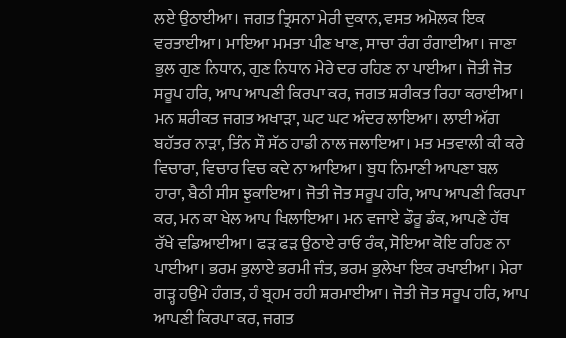ਲਏ ਉਠਾਈਆ। ਜਗਤ ਤ੍ਰਿਸਨਾ ਮੇਰੀ ਦੁਕਾਨ, ਵਸਤ ਅਮੋਲਕ ਇਕ ਵਰਤਾਈਆ। ਮਾਇਆ ਮਮਤਾ ਪੀਣ ਖਾਣ, ਸਾਚਾ ਰੰਗ ਰੰਗਾਈਆ। ਜਾਣਾ ਭੁਲ ਗੁਣ ਨਿਧਾਨ, ਗੁਣ ਨਿਧਾਨ ਮੇਰੇ ਦਰ ਰਹਿਣ ਨਾ ਪਾਈਆ। ਜੋਤੀ ਜੋਤ ਸਰੂਪ ਹਰਿ, ਆਪ ਆਪਣੀ ਕਿਰਪਾ ਕਰ, ਜਗਤ ਸ਼ਰੀਕਤ ਰਿਹਾ ਕਰਾਈਆ। ਮਨ ਸ਼ਰੀਕਤ ਜਗਤ ਅਖਾੜਾ, ਘਟ ਘਟ ਅੰਦਰ ਲਾਇਆ। ਲਾਈ ਅੱਗ ਬਹੱਤਰ ਨਾੜਾ, ਤਿੰਨ ਸੌ ਸੱਠ ਹਾਡੀ ਨਾਲ ਜਲਾਇਆ। ਮਤ ਮਤਵਾਲੀ ਕੀ ਕਰੇ ਵਿਚਾਰਾ, ਵਿਚਾਰ ਵਿਚ ਕਦੇ ਨਾ ਆਇਆ। ਬੁਧ ਨਿਮਾਣੀ ਆਪਣਾ ਬਲ ਹਾਰਾ, ਬੈਠੀ ਸੀਸ ਝੁਕਾਇਆ। ਜੋਤੀ ਜੋਤ ਸਰੂਪ ਹਰਿ, ਆਪ ਆਪਣੀ ਕਿਰਪਾ ਕਰ, ਮਨ ਕਾ ਖੇਲ ਆਪ ਖਿਲਾਇਆ। ਮਨ ਵਜਾਏ ਡੌਰੂ ਡੰਕ, ਆਪਣੇ ਹੱਥ ਰੱਖੇ ਵਡਿਆਈਆ। ਫੜ ਫੜ ਉਠਾਏ ਰਾਓ ਰੰਕ, ਸੋਇਆ ਕੋਇ ਰਹਿਣ ਨਾ ਪਾਈਆ। ਭਰਮ ਭੁਲਾਏ ਭਰਮੀ ਜੰਤ, ਭਰਮ ਭੁਲੇਖਾ ਇਕ ਰਖਾਈਆ। ਮੇਰਾ ਗੜ੍ਹ ਹਉਮੇ ਹੰਗਤ, ਹੰ ਬ੍ਰਹਮ ਰਹੀ ਸ਼ਰਮਾਈਆ। ਜੋਤੀ ਜੋਤ ਸਰੂਪ ਹਰਿ, ਆਪ ਆਪਣੀ ਕਿਰਪਾ ਕਰ, ਜਗਤ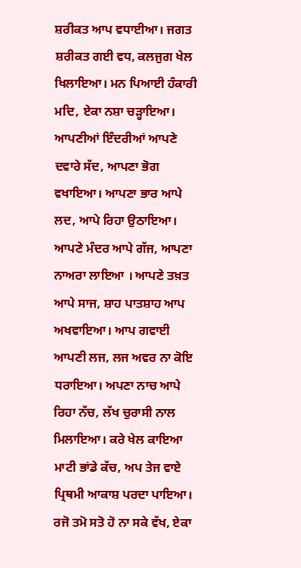ਸ਼ਰੀਕਤ ਆਪ ਵਧਾਈਆ। ਜਗਤ ਸ਼ਰੀਕਤ ਗਈ ਵਧ, ਕਲਜੁਗ ਖੇਲ ਖਿਲਾਇਆ। ਮਨ ਪਿਆਈ ਹੰਕਾਰੀ ਮਦਿ, ਏਕਾ ਨਸ਼ਾ ਚੜ੍ਹਾਇਆ। ਆਪਣੀਆਂ ਇੰਦਰੀਆਂ ਆਪਣੇ ਦਵਾਰੇ ਸੱਦ, ਆਪਣਾ ਭੋਗ ਵਖਾਇਆ। ਆਪਣਾ ਭਾਰ ਆਪੇ ਲਦ, ਆਪੇ ਰਿਹਾ ਉਠਾਇਆ। ਆਪਣੇ ਮੰਦਰ ਆਪੇ ਗੱਜ, ਆਪਣਾ ਨਾਅਰਾ ਲਾਇਆ । ਆਪਣੇ ਤਖ਼ਤ ਆਪੇ ਸਾਜ, ਸ਼ਾਹ ਪਾਤਸ਼ਾਹ ਆਪ ਅਖਵਾਇਆ। ਆਪ ਗਵਾਈ ਆਪਣੀ ਲਜ, ਲਜ ਅਵਰ ਨਾ ਕੋਇ ਧਰਾਇਆ। ਅਪਣਾ ਨਾਚ ਆਪੇ ਰਿਹਾ ਨੱਚ, ਲੱਖ ਚੁਰਾਸੀ ਨਾਲ ਮਿਲਾਇਆ। ਕਰੇ ਖੇਲ ਕਾਇਆ ਮਾਟੀ ਭਾਂਡੇ ਕੱਚ, ਅਪ ਤੇਜ ਵਾਏ ਪ੍ਰਿਥਮੀ ਆਕਾਸ਼ ਪਰਦਾ ਪਾਇਆ। ਰਜੋ ਤਮੋ ਸਤੋ ਹੋ ਨਾ ਸਕੇ ਵੱਖ, ਏਕਾ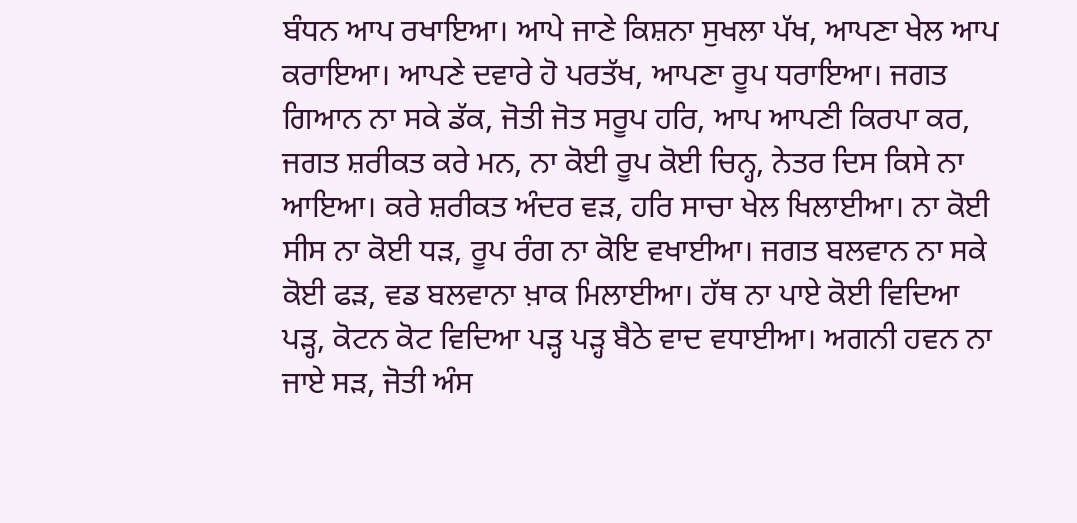ਬੰਧਨ ਆਪ ਰਖਾਇਆ। ਆਪੇ ਜਾਣੇ ਕਿਸ਼ਨਾ ਸੁਖਲਾ ਪੱਖ, ਆਪਣਾ ਖੇਲ ਆਪ ਕਰਾਇਆ। ਆਪਣੇ ਦਵਾਰੇ ਹੋ ਪਰਤੱਖ, ਆਪਣਾ ਰੂਪ ਧਰਾਇਆ। ਜਗਤ ਗਿਆਨ ਨਾ ਸਕੇ ਡੱਕ, ਜੋਤੀ ਜੋਤ ਸਰੂਪ ਹਰਿ, ਆਪ ਆਪਣੀ ਕਿਰਪਾ ਕਰ, ਜਗਤ ਸ਼ਰੀਕਤ ਕਰੇ ਮਨ, ਨਾ ਕੋਈ ਰੂਪ ਕੋਈ ਚਿਨ੍ਹ, ਨੇਤਰ ਦਿਸ ਕਿਸੇ ਨਾ ਆਇਆ। ਕਰੇ ਸ਼ਰੀਕਤ ਅੰਦਰ ਵੜ, ਹਰਿ ਸਾਚਾ ਖੇਲ ਖਿਲਾਈਆ। ਨਾ ਕੋਈ ਸੀਸ ਨਾ ਕੋਈ ਧੜ, ਰੂਪ ਰੰਗ ਨਾ ਕੋਇ ਵਖਾਈਆ। ਜਗਤ ਬਲਵਾਨ ਨਾ ਸਕੇ ਕੋਈ ਫੜ, ਵਡ ਬਲਵਾਨਾ ਖ਼ਾਕ ਮਿਲਾਈਆ। ਹੱਥ ਨਾ ਪਾਏ ਕੋਈ ਵਿਦਿਆ ਪੜ੍ਹ, ਕੋਟਨ ਕੋਟ ਵਿਦਿਆ ਪੜ੍ਹ ਪੜ੍ਹ ਬੈਠੇ ਵਾਦ ਵਧਾਈਆ। ਅਗਨੀ ਹਵਨ ਨਾ ਜਾਏ ਸੜ, ਜੋਤੀ ਅੰਸ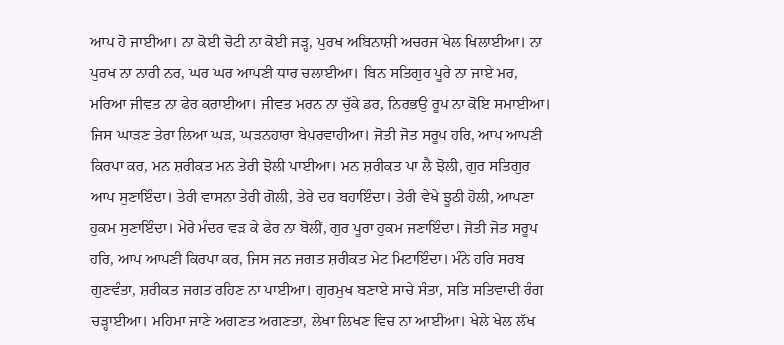ਆਪ ਹੋ ਜਾਈਆ। ਨਾ ਕੋਈ ਚੋਟੀ ਨਾ ਕੋਈ ਜੜ੍ਹ, ਪੁਰਖ ਅਬਿਨਾਸ਼ੀ ਅਚਰਜ ਖੇਲ ਖਿਲਾਈਆ। ਨਾ ਪੁਰਖ ਨਾ ਨਾਰੀ ਨਰ, ਘਰ ਘਰ ਆਪਣੀ ਧਾਰ ਚਲਾਈਆ। ਬਿਨ ਸਤਿਗੁਰ ਪੂਰੇ ਨਾ ਜਾਏ ਮਰ, ਮਰਿਆ ਜੀਵਤ ਨਾ ਫੇਰ ਕਰਾਈਆ। ਜੀਵਤ ਮਰਨ ਨਾ ਚੁੱਕੇ ਡਰ, ਨਿਰਭਉ ਰੂਪ ਨਾ ਕੋਇ ਸਮਾਈਆ। ਜਿਸ ਘਾੜਣ ਤੇਰਾ ਲਿਆ ਘੜ, ਘੜਨਹਾਰਾ ਬੇਪਰਵਾਹੀਆ। ਜੋਤੀ ਜੋਤ ਸਰੂਪ ਹਰਿ, ਆਪ ਆਪਣੀ ਕਿਰਪਾ ਕਰ, ਮਨ ਸ਼ਰੀਕਤ ਮਨ ਤੇਰੀ ਝੋਲੀ ਪਾਈਆ। ਮਨ ਸ਼ਰੀਕਤ ਪਾ ਲੈ ਝੋਲੀ, ਗੁਰ ਸਤਿਗੁਰ ਆਪ ਸੁਣਾਇੰਦਾ। ਤੇਰੀ ਵਾਸਨਾ ਤੇਰੀ ਗੋਲੀ, ਤੇਰੇ ਦਰ ਬਹਾਇੰਦਾ। ਤੇਰੀ ਵੇਖੇ ਝੂਠੀ ਹੋਲੀ, ਆਪਣਾ ਹੁਕਮ ਸੁਣਾਇੰਦਾ। ਮੇਰੇ ਮੰਦਰ ਵੜ ਕੇ ਫੇਰ ਨਾ ਬੋਲੀਂ, ਗੁਰ ਪੂਰਾ ਹੁਕਮ ਜਣਾਇੰਦਾ। ਜੋਤੀ ਜੋਤ ਸਰੂਪ ਹਰਿ, ਆਪ ਆਪਣੀ ਕਿਰਪਾ ਕਰ, ਜਿਸ ਜਨ ਜਗਤ ਸ਼ਰੀਕਤ ਮੇਟ ਮਿਟਾਇੰਦਾ। ਮੰਨੇ ਹਰਿ ਸਰਬ ਗੁਣਵੰਤਾ, ਸ਼ਰੀਕਤ ਜਗਤ ਰਹਿਣ ਨਾ ਪਾਈਆ। ਗੁਰਮੁਖ ਬਣਾਏ ਸਾਚੇ ਸੰਤਾ, ਸਤਿ ਸਤਿਵਾਦੀ ਰੰਗ ਚੜ੍ਹਾਈਆ। ਮਹਿਮਾ ਜਾਣੇ ਅਗਣਤ ਅਗਣਤਾ, ਲੇਖਾ ਲਿਖਣ ਵਿਚ ਨਾ ਆਈਆ। ਖੇਲੇ ਖੇਲ ਲੱਖ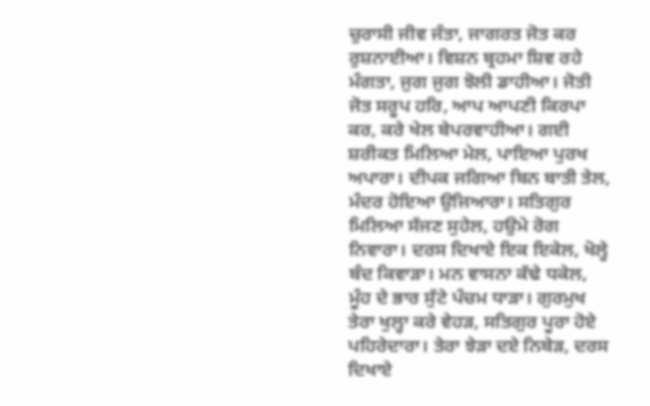ਚੁਰਾਸੀ ਜੀਵ ਜੰਤਾ, ਜਾਗਰਤ ਜੋਤ ਕਰ ਰੁਸ਼ਨਾਈਆ। ਵਿਸ਼ਨ ਬ੍ਰਹਮਾ ਸ਼ਿਵ ਰਹੇ ਮੰਗਤਾ, ਜੁਗ ਜੁਗ ਝੋਲੀ ਡਾਹੀਆ। ਜੋਤੀ ਜੋਤ ਸਰੂਪ ਹਰਿ, ਆਪ ਆਪਣੀ ਕਿਰਪਾ ਕਰ, ਕਰੇ ਖੇਲ ਬੇਪਰਵਾਹੀਆ। ਗਈ ਸ਼ਰੀਕਤ ਮਿਲਿਆ ਮੇਲ, ਪਾਇਆ ਪੁਰਖ ਅਪਾਰਾ। ਦੀਪਕ ਜਗਿਆ ਬਿਨ ਬਾਤੀ ਤੇਲ, ਮੰਦਰ ਹੋਇਆ ਉਜਿਆਰਾ। ਸਤਿਗੁਰ ਮਿਲਿਆ ਸੱਜਣ ਸੁਹੇਲ, ਹਉਮੇ ਰੋਗ ਨਿਵਾਰਾ। ਦਰਸ ਦਿਖਾਏ ਇਕ ਇਕੇਲ, ਖੋਲ੍ਹੇ ਬੰਦ ਕਿਵਾੜਾ। ਮਨ ਵਾਸਨਾ ਕੱਢੇ ਧਕੇਲ, ਮੂੰਹ ਦੇ ਭਾਰ ਸੁੱਟੇ ਪੰਚਮ ਧਾੜਾ। ਗੁਰਮੁਖ ਤੇਰਾ ਖੁਲ੍ਹਾ ਕਰੇ ਵੇਹੜ, ਸਤਿਗੁਰ ਪੂਰਾ ਹੋਏ ਪਹਿਰੇਦਾਰਾ। ਤੇਰਾ ਝੇੜਾ ਦਏ ਨਿਬੇੜ, ਦਰਸ ਦਿਖਾਏ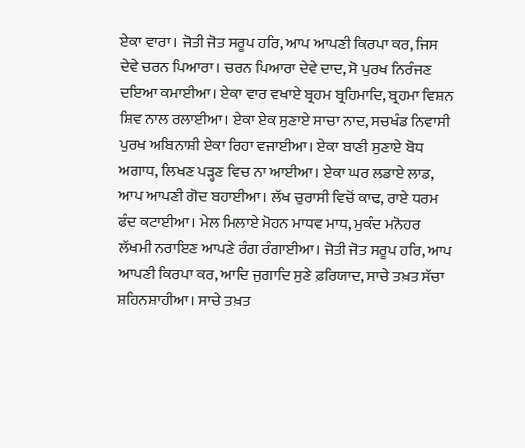ਏਕਾ ਵਾਰਾ। ਜੋਤੀ ਜੋਤ ਸਰੂਪ ਹਰਿ, ਆਪ ਆਪਣੀ ਕਿਰਪਾ ਕਰ, ਜਿਸ ਦੇਵੇ ਚਰਨ ਪਿਆਰਾ। ਚਰਨ ਪਿਆਰਾ ਦੇਵੇ ਦਾਦ, ਸੋ ਪੁਰਖ ਨਿਰੰਜਣ ਦਇਆ ਕਮਾਈਆ। ਏਕਾ ਵਾਰ ਵਖਾਏ ਬ੍ਰਹਮ ਬ੍ਰਹਿਮਾਦਿ, ਬ੍ਰਹਮਾ ਵਿਸ਼ਨ ਸ਼ਿਵ ਨਾਲ ਰਲਾਈਆ। ਏਕਾ ਏਕ ਸੁਣਾਏ ਸਾਚਾ ਨਾਦ, ਸਚਖੰਡ ਨਿਵਾਸੀ ਪੁਰਖ ਅਬਿਨਾਸ਼ੀ ਏਕਾ ਰਿਹਾ ਵਜਾਈਆ। ਏਕਾ ਬਾਣੀ ਸੁਣਾਏ ਬੋਧ ਅਗਾਧ, ਲਿਖਣ ਪੜ੍ਹਣ ਵਿਚ ਨਾ ਆਈਆ। ਏਕਾ ਘਰ ਲਡਾਏ ਲਾਡ, ਆਪ ਆਪਣੀ ਗੋਦ ਬਹਾਈਆ। ਲੱਖ ਚੁਰਾਸੀ ਵਿਚੋਂ ਕਾਢ, ਰਾਏ ਧਰਮ ਫੰਦ ਕਟਾਈਆ। ਮੇਲ ਮਿਲਾਏ ਮੋਹਨ ਮਾਧਵ ਮਾਧ, ਮੁਕੰਦ ਮਨੋਹਰ ਲੱਖਮੀ ਨਰਾਇਣ ਆਪਣੇ ਰੰਗ ਰੰਗਾਈਆ। ਜੋਤੀ ਜੋਤ ਸਰੂਪ ਹਰਿ, ਆਪ ਆਪਣੀ ਕਿਰਪਾ ਕਰ, ਆਦਿ ਜੁਗਾਦਿ ਸੁਣੇ ਫ਼ਰਿਯਾਦ, ਸਾਚੇ ਤਖ਼ਤ ਸੱਚਾ ਸ਼ਹਿਨਸ਼ਾਹੀਆ। ਸਾਚੇ ਤਖ਼ਤ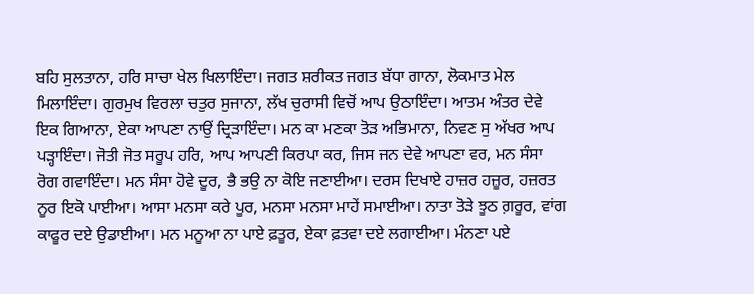ਬਹਿ ਸੁਲਤਾਨਾ, ਹਰਿ ਸਾਚਾ ਖੇਲ ਖਿਲਾਇੰਦਾ। ਜਗਤ ਸ਼ਰੀਕਤ ਜਗਤ ਬੱਧਾ ਗਾਨਾ, ਲੋਕਮਾਤ ਮੇਲ ਮਿਲਾਇੰਦਾ। ਗੁਰਮੁਖ ਵਿਰਲਾ ਚਤੁਰ ਸੁਜਾਨਾ, ਲੱਖ ਚੁਰਾਸੀ ਵਿਚੋਂ ਆਪ ਉਠਾਇੰਦਾ। ਆਤਮ ਅੰਤਰ ਦੇਵੇ ਇਕ ਗਿਆਨਾ, ਏਕਾ ਆਪਣਾ ਨਾਉਂ ਦ੍ਰਿੜਾਇੰਦਾ। ਮਨ ਕਾ ਮਣਕਾ ਤੋੜ ਅਭਿਮਾਨਾ, ਨਿਵਣ ਸੁ ਅੱਖਰ ਆਪ ਪੜ੍ਹਾਇੰਦਾ। ਜੋਤੀ ਜੋਤ ਸਰੂਪ ਹਰਿ, ਆਪ ਆਪਣੀ ਕਿਰਪਾ ਕਰ, ਜਿਸ ਜਨ ਦੇਵੇ ਆਪਣਾ ਵਰ, ਮਨ ਸੰਸਾ ਰੋਗ ਗਵਾਇੰਦਾ। ਮਨ ਸੰਸਾ ਹੋਵੇ ਦੂਰ, ਭੈ ਭਉ ਨਾ ਕੋਇ ਜਣਾਈਆ। ਦਰਸ ਦਿਖਾਏ ਹਾਜ਼ਰ ਹਜ਼ੂਰ, ਹਜ਼ਰਤ ਨੂਰ ਇਕੋ ਪਾਈਆ। ਆਸਾ ਮਨਸਾ ਕਰੇ ਪੂਰ, ਮਨਸਾ ਮਨਸਾ ਮਾਹੇਂ ਸਮਾਈਆ। ਨਾਤਾ ਤੋੜੇ ਝੂਠ ਗ਼ਰੂਰ, ਵਾਂਗ ਕਾਫੂਰ ਦਏ ਉਡਾਈਆ। ਮਨ ਮਨੂਆ ਨਾ ਪਾਏ ਫ਼ਤੂਰ, ਏਕਾ ਫ਼ਤਵਾ ਦਏ ਲਗਾਈਆ। ਮੰਨਣਾ ਪਏ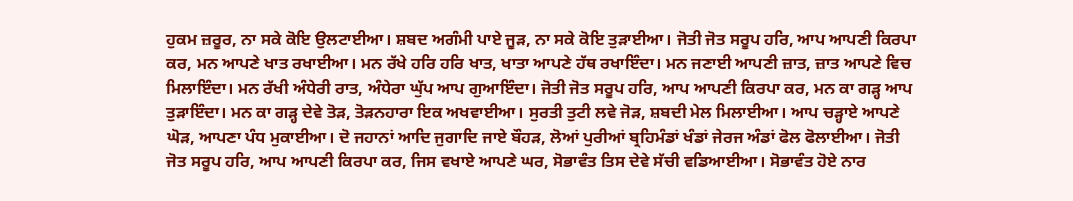ਹੁਕਮ ਜ਼ਰੂਰ, ਨਾ ਸਕੇ ਕੋਇ ਉਲਟਾਈਆ। ਸ਼ਬਦ ਅਗੰਮੀ ਪਾਏ ਜੂੜ, ਨਾ ਸਕੇ ਕੋਇ ਤੁੜਾਈਆ। ਜੋਤੀ ਜੋਤ ਸਰੂਪ ਹਰਿ, ਆਪ ਆਪਣੀ ਕਿਰਪਾ ਕਰ, ਮਨ ਆਪਣੇ ਖਾਤ ਰਖਾਈਆ। ਮਨ ਰੱਖੇ ਹਰਿ ਹਰਿ ਖਾਤ, ਖਾਤਾ ਆਪਣੇ ਹੱਥ ਰਖਾਇੰਦਾ। ਮਨ ਜਣਾਈ ਆਪਣੀ ਜ਼ਾਤ, ਜ਼ਾਤ ਆਪਣੇ ਵਿਚ ਮਿਲਾਇੰਦਾ। ਮਨ ਰੱਖੀ ਅੰਧੇਰੀ ਰਾਤ, ਅੰਧੇਰਾ ਘੁੱਪ ਆਪ ਗੁਆਇੰਦਾ। ਜੋਤੀ ਜੋਤ ਸਰੂਪ ਹਰਿ, ਆਪ ਆਪਣੀ ਕਿਰਪਾ ਕਰ, ਮਨ ਕਾ ਗੜ੍ਹ ਆਪ ਤੁੜਾਇੰਦਾ। ਮਨ ਕਾ ਗੜ੍ਹ ਦੇਵੇ ਤੋੜ, ਤੋੜਨਹਾਰਾ ਇਕ ਅਖਵਾਈਆ। ਸੁਰਤੀ ਤੁਟੀ ਲਵੇ ਜੋੜ, ਸ਼ਬਦੀ ਮੇਲ ਮਿਲਾਈਆ। ਆਪ ਚੜ੍ਹਾਏ ਆਪਣੇ ਘੋੜ, ਆਪਣਾ ਪੰਧ ਮੁਕਾਈਆ। ਦੋ ਜਹਾਨਾਂ ਆਦਿ ਜੁਗਾਦਿ ਜਾਏ ਬੌਹੜ, ਲੋਆਂ ਪੁਰੀਆਂ ਬ੍ਰਹਿਮੰਡਾਂ ਖੰਡਾਂ ਜੇਰਜ ਅੰਡਾਂ ਫੋਲ ਫੋਲਾਈਆ। ਜੋਤੀ ਜੋਤ ਸਰੂਪ ਹਰਿ, ਆਪ ਆਪਣੀ ਕਿਰਪਾ ਕਰ, ਜਿਸ ਵਖਾਏ ਆਪਣੇ ਘਰ, ਸੋਭਾਵੰਤ ਤਿਸ ਦੇਵੇ ਸੱਚੀ ਵਡਿਆਈਆ। ਸੋਭਾਵੰਤ ਹੋਏ ਨਾਰ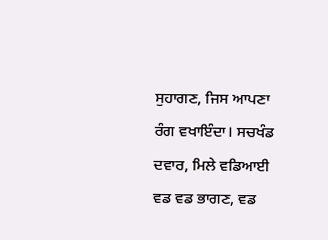ਸੁਹਾਗਣ, ਜਿਸ ਆਪਣਾ ਰੰਗ ਵਖਾਇੰਦਾ। ਸਚਖੰਡ ਦਵਾਰ, ਮਿਲੇ ਵਡਿਆਈ ਵਡ ਵਡ ਭਾਗਣ, ਵਡ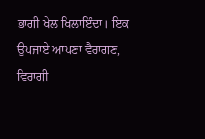ਭਾਗੀ ਖੇਲ ਖਿਲਾਇੰਦਾ। ਇਕ ਉਪਜਾਏ ਆਪਣਾ ਵੈਰਾਗਣ, ਵਿਰਾਗੀ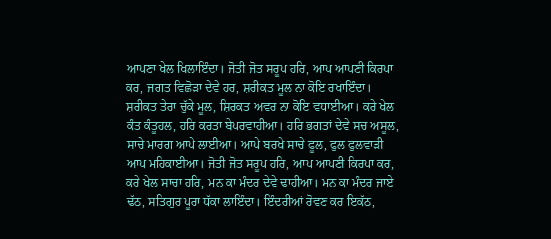ਆਪਣਾ ਖੇਲ ਖਿਲਾਇੰਦਾ। ਜੋਤੀ ਜੋਤ ਸਰੂਪ ਹਰਿ, ਆਪ ਆਪਣੀ ਕਿਰਪਾ ਕਰ, ਜਗਤ ਵਿਛੋੜਾ ਦੇਵੇ ਹਰ, ਸ਼ਰੀਕਤ ਮੂਲ ਨਾ ਕੋਇ ਰਖਾਇੰਦਾ। ਸ਼ਰੀਕਤ ਤੇਰਾ ਚੁੱਕੇ ਮੂਲ, ਸ਼ਿਰਕਤ ਅਵਰ ਨਾ ਕੋਇ ਵਧਾਈਆ। ਕਰੇ ਖੇਲ ਕੰਤ ਕੰਤੂਹਲ, ਹਰਿ ਕਰਤਾ ਬੇਪਰਵਾਹੀਆ। ਹਰਿ ਭਗਤਾਂ ਦੇਵੇ ਸਚ ਅਸੂਲ, ਸਾਚੇ ਮਾਰਗ ਆਪੇ ਲਾਈਆ। ਆਪੇ ਬਰਖੇ ਸਾਚੇ ਫੂਲ, ਫੁਲ ਫੁਲਵਾੜੀ ਆਪ ਮਹਿਕਾਈਆ। ਜੋਤੀ ਜੋਤ ਸਰੂਪ ਹਰਿ, ਆਪ ਆਪਣੀ ਕਿਰਪਾ ਕਰ, ਕਰੇ ਖੇਲ ਸਾਚਾ ਹਰਿ, ਮਨ ਕਾ ਮੰਦਰ ਦੇਵੇ ਢਾਹੀਆ। ਮਨ ਕਾ ਮੰਦਰ ਜਾਏ ਢੱਠ, ਸਤਿਗੁਰ ਪੂਰਾ ਧੱਕਾ ਲਾਇੰਦਾ। ਇੰਦਰੀਆਂ ਰੋਵਣ ਕਰ ਇਕੱਠ,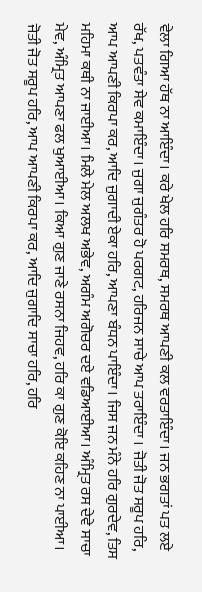ਵੇਲਾ ਗਿਆ ਹੱਥ ਨਾ ਆਇੰਦਾ। ਕਰੇ ਖੇਲ ਹਰਿ ਸਮਰਥ, ਸਮਰਥ ਆਪਣੀ ਕਲ ਵਰਤਾਇੰਦਾ। ਜਨ ਭਗਤਾਂ ਪਤ ਲਏ ਰੱਖ, ਪਤਵੰਤਾ ਸੇਵ ਕਮਾਇੰਦਾ। ਜੁਗਾ ਜੁਗੰਤਰ ਹੋ ਪਰਗਟ, ਹਰਿਜਨ ਸਾਚੇ ਆਪ ਤਰਾਇੰਦਾ । ਜੋਤੀ ਜੋਤ ਸਰੂਪ ਹਰਿ, ਆਪ ਆਪਣੀ ਕਿਰਪਾ ਕਰ, ਆਦਿ ਜੁਗਾਦੀ ਏਕਾ ਹਰਿ, ਆਪਣਾ ਬੰਧਨ ਪਾਇੰਦਾ। ਜਿਸ ਜਨ ਮੰਨੇ ਹਰਿ ਗੁਰਦੇਵ, ਤਿਸ ਮਹਿਮਾ ਕਥੀ ਨਾ ਜਾਈਆ। ਮਿਲੇ ਮੇਲ ਅਲਖ ਅਭੇਵ, ਅਗੰਮ ਅਗੋਚਰ ਦਏ ਵਡਿਆਈਆ। ਅੰਮ੍ਰਿਤ ਰਸ ਦੇਵੇ ਸਾਚਾ ਮੇਵ, ਅੰਮ੍ਰਿਤ ਆਪਣਾ ਫਲ ਖੁਆਈਆ। ਕਿਆ ਗੁਣ ਜਾਣੇ ਰਸਨਾ ਜਿਹਵ, ਹਰਿ ਕਾ ਗੁਣ ਕੋਇ ਕਹਿਣ ਨਾ ਪਾਈਆ। ਜੋਤੀ ਜੋਤ ਸਰੂਪ ਹਰਿ, ਆਪ ਆਪਣੀ ਕਿਰਪਾ ਕਰ, ਆਦਿ ਜੁਗਾਦਿ ਸਾਚਾ ਹਰਿ, ਹਰਿ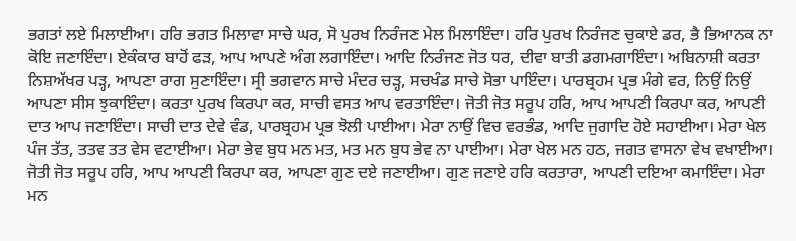ਭਗਤਾਂ ਲਏ ਮਿਲਾਈਆ। ਹਰਿ ਭਗਤ ਮਿਲਾਵਾ ਸਾਚੇ ਘਰ, ਸੋ ਪੁਰਖ ਨਿਰੰਜਣ ਮੇਲ ਮਿਲਾਇੰਦਾ। ਹਰਿ ਪੁਰਖ ਨਿਰੰਜਣ ਚੁਕਾਏ ਡਰ, ਭੈ ਭਿਆਨਕ ਨਾ ਕੋਇ ਜਣਾਇੰਦਾ। ਏਕੰਕਾਰ ਬਾਹੋਂ ਫੜ, ਆਪ ਆਪਣੇ ਅੰਗ ਲਗਾਇੰਦਾ। ਆਦਿ ਨਿਰੰਜਣ ਜੋਤ ਧਰ, ਦੀਵਾ ਬਾਤੀ ਡਗਮਗਾਇੰਦਾ। ਅਬਿਨਾਸ਼ੀ ਕਰਤਾ ਨਿਸ਼ਅੱਖਰ ਪੜ੍ਹ, ਆਪਣਾ ਰਾਗ ਸੁਣਾਇੰਦਾ। ਸ੍ਰੀ ਭਗਵਾਨ ਸਾਚੇ ਮੰਦਰ ਚੜ੍ਹ, ਸਚਖੰਡ ਸਾਚੇ ਸੋਭਾ ਪਾਇੰਦਾ। ਪਾਰਬ੍ਰਹਮ ਪ੍ਰਭ ਮੰਗੇ ਵਰ, ਨਿਉਂ ਨਿਉਂ ਆਪਣਾ ਸੀਸ ਝੁਕਾਇੰਦਾ। ਕਰਤਾ ਪੁਰਖ ਕਿਰਪਾ ਕਰ, ਸਾਚੀ ਵਸਤ ਆਪ ਵਰਤਾਇੰਦਾ। ਜੋਤੀ ਜੋਤ ਸਰੂਪ ਹਰਿ, ਆਪ ਆਪਣੀ ਕਿਰਪਾ ਕਰ, ਆਪਣੀ ਦਾਤ ਆਪ ਜਣਾਇੰਦਾ। ਸਾਚੀ ਦਾਤ ਦੇਵੇ ਵੰਡ, ਪਾਰਬ੍ਰਹਮ ਪ੍ਰਭ ਝੋਲੀ ਪਾਈਆ। ਮੇਰਾ ਨਾਉਂ ਵਿਚ ਵਰਭੰਡ, ਆਦਿ ਜੁਗਾਦਿ ਹੋਏ ਸਹਾਈਆ। ਮੇਰਾ ਖੇਲ ਪੰਜ ਤੱਤ, ਤਤਵ ਤਤ ਵੇਸ ਵਟਾਈਆ। ਮੇਰਾ ਭੇਵ ਬੁਧ ਮਨ ਮਤ, ਮਤ ਮਨ ਬੁਧ ਭੇਵ ਨਾ ਪਾਈਆ। ਮੇਰਾ ਖੇਲ ਮਨ ਹਠ, ਜਗਤ ਵਾਸਨਾ ਵੇਖ ਵਖਾਈਆ। ਜੋਤੀ ਜੋਤ ਸਰੂਪ ਹਰਿ, ਆਪ ਆਪਣੀ ਕਿਰਪਾ ਕਰ, ਆਪਣਾ ਗੁਣ ਦਏ ਜਣਾਈਆ। ਗੁਣ ਜਣਾਏ ਹਰਿ ਕਰਤਾਰਾ, ਆਪਣੀ ਦਇਆ ਕਮਾਇੰਦਾ। ਮੇਰਾ ਮਨ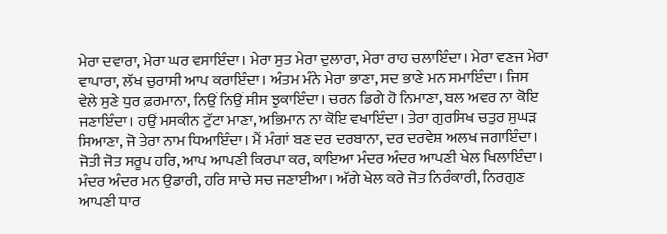ਮੇਰਾ ਦਵਾਰਾ, ਮੇਰਾ ਘਰ ਵਸਾਇੰਦਾ। ਮੇਰਾ ਸੁਤ ਮੇਰਾ ਦੁਲਾਰਾ, ਮੇਰਾ ਰਾਹ ਚਲਾਇੰਦਾ। ਮੇਰਾ ਵਣਜ ਮੇਰਾ ਵਾਪਾਰਾ, ਲੱਖ ਚੁਰਾਸੀ ਆਪ ਕਰਾਇੰਦਾ। ਅੰਤਮ ਮੰਨੇ ਮੇਰਾ ਭਾਣਾ, ਸਦ ਭਾਣੇ ਮਨ ਸਮਾਇੰਦਾ। ਜਿਸ ਵੇਲੇ ਸੁਣੇ ਧੁਰ ਫ਼ਰਮਾਨਾ, ਨਿਉਂ ਨਿਉਂ ਸੀਸ ਝੁਕਾਇੰਦਾ। ਚਰਨ ਡਿਗੇ ਹੋ ਨਿਮਾਣਾ, ਬਲ ਅਵਰ ਨਾ ਕੋਇ ਜਣਾਇੰਦਾ। ਹਉਂ ਮਸਕੀਨ ਟੁੱਟਾ ਮਾਣਾ, ਅਭਿਮਾਨ ਨਾ ਕੋਇ ਵਖਾਇੰਦਾ। ਤੇਰਾ ਗੁਰਸਿਖ ਚਤੁਰ ਸੁਘੜ ਸਿਆਣਾ, ਜੋ ਤੇਰਾ ਨਾਮ ਧਿਆਇੰਦਾ। ਮੈਂ ਮੰਗਾਂ ਬਣ ਦਰ ਦਰਬਾਨਾ, ਦਰ ਦਰਵੇਸ਼ ਅਲਖ ਜਗਾਇੰਦਾ। ਜੋਤੀ ਜੋਤ ਸਰੂਪ ਹਰਿ, ਆਪ ਆਪਣੀ ਕਿਰਪਾ ਕਰ, ਕਾਇਆ ਮੰਦਰ ਅੰਦਰ ਆਪਣੀ ਖੇਲ ਖਿਲਾਇੰਦਾ। ਮੰਦਰ ਅੰਦਰ ਮਨ ਉਡਾਰੀ, ਹਰਿ ਸਾਚੇ ਸਚ ਜਣਾਈਆ। ਅੱਗੇ ਖੇਲ ਕਰੇ ਜੋਤ ਨਿਰੰਕਾਰੀ, ਨਿਰਗੁਣ ਆਪਣੀ ਧਾਰ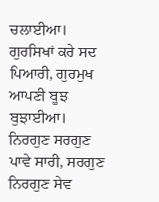ਚਲਾਈਆ। ਗੁਰਸਿਖਾਂ ਕਰੇ ਸਦ ਪਿਆਰੀ, ਗੁਰਮੁਖ ਆਪਣੀ ਬੂਝ ਬੁਝਾਈਆ। ਨਿਰਗੁਣ ਸਰਗੁਣ ਪਾਵੇ ਸਾਰੀ, ਸਰਗੁਣ ਨਿਰਗੁਣ ਸੇਵ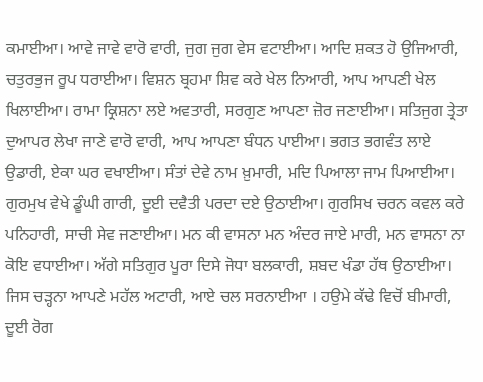ਕਮਾਈਆ। ਆਵੇ ਜਾਵੇ ਵਾਰੋ ਵਾਰੀ, ਜੁਗ ਜੁਗ ਵੇਸ ਵਟਾਈਆ। ਆਦਿ ਸ਼ਕਤ ਹੋ ਉਜਿਆਰੀ, ਚਤੁਰਭੁਜ ਰੂਪ ਧਰਾਈਆ। ਵਿਸ਼ਨ ਬ੍ਰਹਮਾ ਸ਼ਿਵ ਕਰੇ ਖੇਲ ਨਿਆਰੀ, ਆਪ ਆਪਣੀ ਖੇਲ ਖਿਲਾਈਆ। ਰਾਮਾ ਕ੍ਰਿਸ਼ਨਾ ਲਏ ਅਵਤਾਰੀ, ਸਰਗੁਣ ਆਪਣਾ ਜ਼ੋਰ ਜਣਾਈਆ। ਸਤਿਜੁਗ ਤ੍ਰੇਤਾ ਦੁਆਪਰ ਲੇਖਾ ਜਾਣੇ ਵਾਰੋ ਵਾਰੀ, ਆਪ ਆਪਣਾ ਬੰਧਨ ਪਾਈਆ। ਭਗਤ ਭਗਵੰਤ ਲਾਏ ਉਡਾਰੀ, ਏਕਾ ਘਰ ਵਖਾਈਆ। ਸੰਤਾਂ ਦੇਵੇ ਨਾਮ ਖ਼ੁਮਾਰੀ, ਮਦਿ ਪਿਆਲਾ ਜਾਮ ਪਿਆਈਆ। ਗੁਰਮੁਖ ਵੇਖੇ ਡੂੰਘੀ ਗਾਰੀ, ਦੂਈ ਦਵੈਤੀ ਪਰਦਾ ਦਏ ਉਠਾਈਆ। ਗੁਰਸਿਖ ਚਰਨ ਕਵਲ ਕਰੇ ਪਨਿਹਾਰੀ, ਸਾਚੀ ਸੇਵ ਜਣਾਈਆ। ਮਨ ਕੀ ਵਾਸਨਾ ਮਨ ਅੰਦਰ ਜਾਏ ਮਾਰੀ, ਮਨ ਵਾਸਨਾ ਨਾ ਕੋਇ ਵਧਾਈਆ। ਅੱਗੇ ਸਤਿਗੁਰ ਪੂਰਾ ਦਿਸੇ ਜੋਧਾ ਬਲਕਾਰੀ, ਸ਼ਬਦ ਖੰਡਾ ਹੱਥ ਉਠਾਈਆ। ਜਿਸ ਚੜ੍ਹਨਾ ਆਪਣੇ ਮਹੱਲ ਅਟਾਰੀ, ਆਏ ਚਲ ਸਰਨਾਈਆ । ਹਉਮੇ ਕੱਢੇ ਵਿਚੋਂ ਬੀਮਾਰੀ, ਦੂਈ ਰੋਗ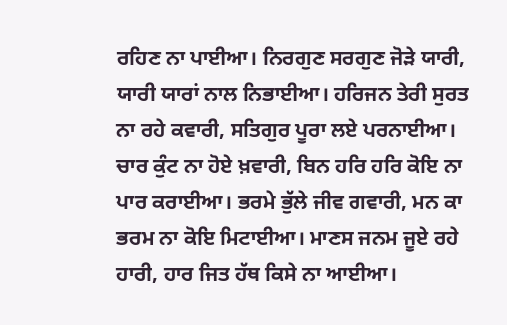ਰਹਿਣ ਨਾ ਪਾਈਆ। ਨਿਰਗੁਣ ਸਰਗੁਣ ਜੋੜੇ ਯਾਰੀ, ਯਾਰੀ ਯਾਰਾਂ ਨਾਲ ਨਿਭਾਈਆ। ਹਰਿਜਨ ਤੇਰੀ ਸੁਰਤ ਨਾ ਰਹੇ ਕਵਾਰੀ, ਸਤਿਗੁਰ ਪੂਰਾ ਲਏ ਪਰਨਾਈਆ। ਚਾਰ ਕੁੰਟ ਨਾ ਹੋਏ ਖ਼ਵਾਰੀ, ਬਿਨ ਹਰਿ ਹਰਿ ਕੋਇ ਨਾ ਪਾਰ ਕਰਾਈਆ। ਭਰਮੇ ਭੁੱਲੇ ਜੀਵ ਗਵਾਰੀ, ਮਨ ਕਾ ਭਰਮ ਨਾ ਕੋਇ ਮਿਟਾਈਆ। ਮਾਣਸ ਜਨਮ ਜੂਏ ਰਹੇ ਹਾਰੀ, ਹਾਰ ਜਿਤ ਹੱਥ ਕਿਸੇ ਨਾ ਆਈਆ।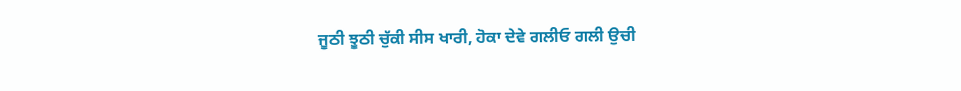ਜੂਠੀ ਝੂਠੀ ਚੁੱਕੀ ਸੀਸ ਖਾਰੀ, ਹੋਕਾ ਦੇਵੇ ਗਲੀਓ ਗਲੀ ਉਚੀ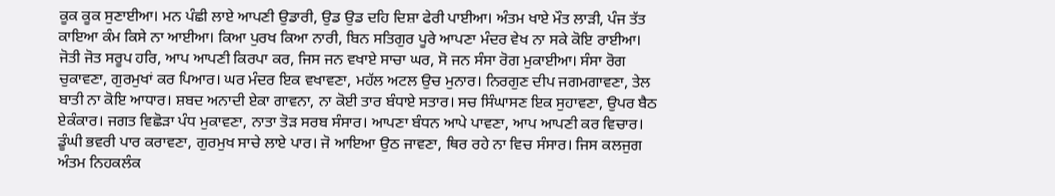ਕੂਕ ਕੂਕ ਸੁਣਾਈਆ। ਮਨ ਪੰਛੀ ਲਾਏ ਆਪਣੀ ਉਡਾਰੀ, ਉਡ ਉਡ ਦਹਿ ਦਿਸ਼ਾ ਫੇਰੀ ਪਾਈਆ। ਅੰਤਮ ਖਾਏ ਮੌਤ ਲਾੜੀ, ਪੰਜ ਤੱਤ ਕਾਇਆ ਕੰਮ ਕਿਸੇ ਨਾ ਆਈਆ। ਕਿਆ ਪੁਰਖ ਕਿਆ ਨਾਰੀ, ਬਿਨ ਸਤਿਗੁਰ ਪੂਰੇ ਆਪਣਾ ਮੰਦਰ ਵੇਖ ਨਾ ਸਕੇ ਕੋਇ ਰਾਈਆ। ਜੋਤੀ ਜੋਤ ਸਰੂਪ ਹਰਿ, ਆਪ ਆਪਣੀ ਕਿਰਪਾ ਕਰ, ਜਿਸ ਜਨ ਵਖਾਏ ਸਾਚਾ ਘਰ, ਸੋ ਜਨ ਸੰਸਾ ਰੋਗ ਮੁਕਾਈਆ। ਸੰਸਾ ਰੋਗ ਚੁਕਾਵਣਾ, ਗੁਰਮੁਖਾਂ ਕਰ ਪਿਆਰ। ਘਰ ਮੰਦਰ ਇਕ ਵਖਾਵਣਾ, ਮਹੱਲ ਅਟਲ ਉਚ ਮੁਨਾਰ। ਨਿਰਗੁਣ ਦੀਪ ਜਗਮਗਾਵਣਾ, ਤੇਲ ਬਾਤੀ ਨਾ ਕੋਇ ਆਧਾਰ। ਸ਼ਬਦ ਅਨਾਦੀ ਏਕਾ ਗਾਵਨਾ, ਨਾ ਕੋਈ ਤਾਰ ਬੰਧਾਏ ਸਤਾਰ। ਸਚ ਸਿੰਘਾਸਣ ਇਕ ਸੁਹਾਵਣਾ, ਉਪਰ ਬੈਠ ਏਕੰਕਾਰ। ਜਗਤ ਵਿਛੋੜਾ ਪੰਧ ਮੁਕਾਵਣਾ, ਨਾਤਾ ਤੋੜ ਸਰਬ ਸੰਸਾਰ। ਆਪਣਾ ਬੰਧਨ ਆਪੇ ਪਾਵਣਾ, ਆਪ ਆਪਣੀ ਕਰ ਵਿਚਾਰ। ਡੂੰਘੀ ਭਵਰੀ ਪਾਰ ਕਰਾਵਣਾ, ਗੁਰਮੁਖ ਸਾਚੇ ਲਾਏ ਪਾਰ। ਜੋ ਆਇਆ ਉਠ ਜਾਵਣਾ, ਥਿਰ ਰਹੇ ਨਾ ਵਿਚ ਸੰਸਾਰ। ਜਿਸ ਕਲਜੁਗ ਅੰਤਮ ਨਿਹਕਲੰਕ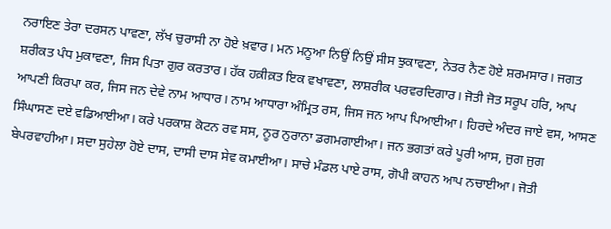ਨਰਾਇਣ ਤੇਰਾ ਦਰਸਨ ਪਾਵਣਾ, ਲੱਖ ਚੁਰਾਸੀ ਨਾ ਹੋਏ ਖ਼ਵਾਰ। ਮਨ ਮਨੂਆ ਨਿਉਂ ਨਿਉਂ ਸੀਸ ਝੁਕਾਵਣਾ, ਨੇਤਰ ਨੈਣ ਹੋਏ ਸ਼ਰਮਸਾਰ। ਜਗਤ ਸ਼ਰੀਕਤ ਪੰਧ ਮੁਕਾਵਣਾ, ਜਿਸ ਪਿਤਾ ਗੁਰ ਕਰਤਾਰ। ਹੱਕ ਹਕ਼ੀਕ਼ਤ ਇਕ ਵਖਾਵਣਾ, ਲਾਸ਼ਰੀਕ ਪਰਵਰਦਿਗਾਰ। ਜੋਤੀ ਜੋਤ ਸਰੂਪ ਹਰਿ, ਆਪ ਆਪਣੀ ਕਿਰਪਾ ਕਰ, ਜਿਸ ਜਨ ਦੇਵੇ ਨਾਮ ਆਧਾਰ। ਨਾਮ ਆਧਾਰਾ ਅੰਮ੍ਰਿਤ ਰਸ, ਜਿਸ ਜਨ ਆਪ ਪਿਆਈਆ। ਹਿਰਦੇ ਅੰਦਰ ਜਾਏ ਵਸ, ਆਸਣ ਸਿੰਘਾਸਣ ਦਏ ਵਡਿਆਈਆ। ਕਰੇ ਪਰਕਾਸ਼ ਕੋਟਨ ਰਵ ਸਸ, ਨੂਰ ਨੁਰਾਨਾ ਡਗਮਗਾਈਆ। ਜਨ ਭਗਤਾਂ ਕਰੇ ਪੂਰੀ ਆਸ, ਜੁਗ ਜੁਗ ਬੇਪਰਵਾਹੀਆ। ਸਦਾ ਸੁਹੇਲਾ ਹੋਏ ਦਾਸ, ਦਾਸੀ ਦਾਸ ਸੇਵ ਕਮਾਈਆ। ਸਾਚੇ ਮੰਡਲ ਪਾਏ ਰਾਸ, ਗੋਪੀ ਕਾਹਨ ਆਪ ਨਚਾਈਆ। ਜੋਤੀ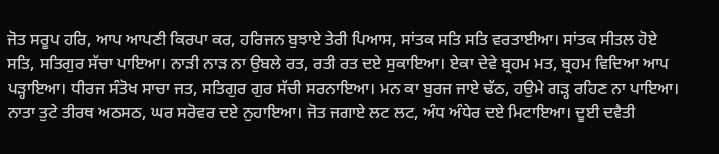ਜੋਤ ਸਰੂਪ ਹਰਿ, ਆਪ ਆਪਣੀ ਕਿਰਪਾ ਕਰ, ਹਰਿਜਨ ਬੁਝਾਏ ਤੇਰੀ ਪਿਆਸ, ਸਾਂਤਕ ਸਤਿ ਸਤਿ ਵਰਤਾਈਆ। ਸਾਂਤਕ ਸੀਤਲ ਹੋਏ ਸਤਿ, ਸਤਿਗੁਰ ਸੱਚਾ ਪਾਇਆ। ਨਾੜੀ ਨਾੜ ਨਾ ਉਬਲੇ ਰਤ, ਰਤੀ ਰਤ ਦਏ ਸੁਕਾਇਆ। ਏਕਾ ਦੇਵੇ ਬ੍ਰਹਮ ਮਤ, ਬ੍ਰਹਮ ਵਿਦਿਆ ਆਪ ਪੜ੍ਹਾਇਆ। ਧੀਰਜ ਸੰਤੋਖ ਸਾਚਾ ਜਤ, ਸਤਿਗੁਰ ਗੁਰ ਸੱਚੀ ਸਰਨਾਇਆ। ਮਨ ਕਾ ਬੁਰਜ ਜਾਏ ਢੱਠ, ਹਉਮੇ ਗੜ੍ਹ ਰਹਿਣ ਨਾ ਪਾਇਆ। ਨਾਤਾ ਤੁਟੇ ਤੀਰਥ ਅਠਸਠ, ਘਰ ਸਰੋਵਰ ਦਏ ਨੁਹਾਇਆ। ਜੋਤ ਜਗਾਏ ਲਟ ਲਟ, ਅੰਧ ਅੰਧੇਰ ਦਏ ਮਿਟਾਇਆ। ਦੂਈ ਦਵੈਤੀ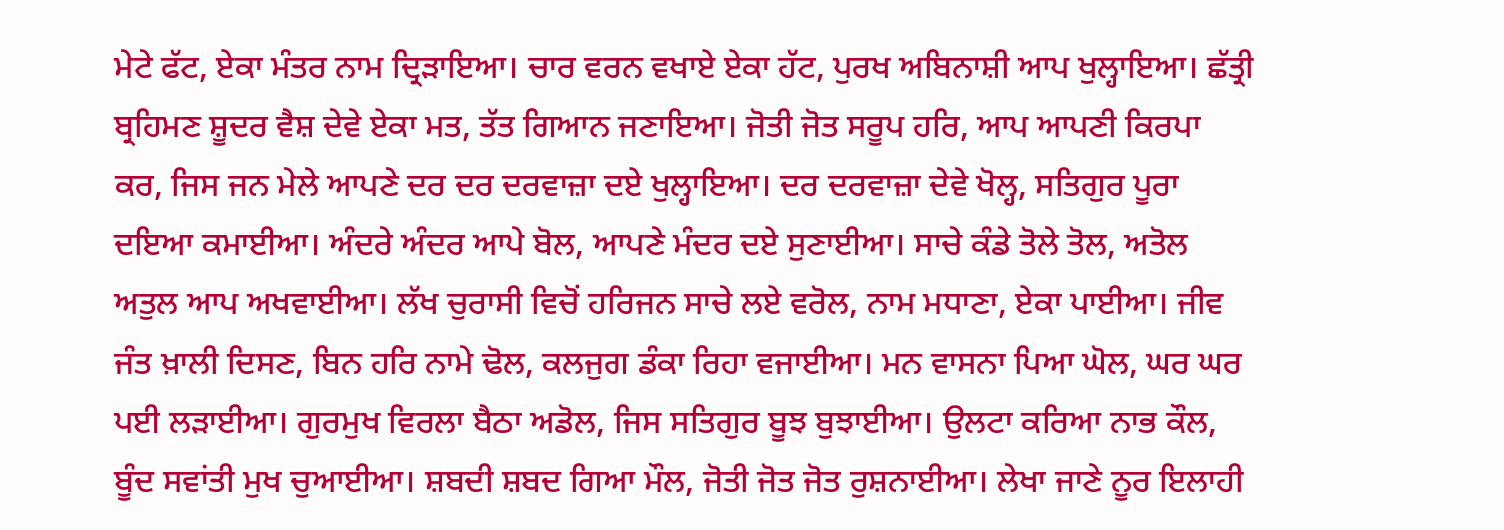ਮੇਟੇ ਫੱਟ, ਏਕਾ ਮੰਤਰ ਨਾਮ ਦ੍ਰਿੜਾਇਆ। ਚਾਰ ਵਰਨ ਵਖਾਏ ਏਕਾ ਹੱਟ, ਪੁਰਖ ਅਬਿਨਾਸ਼ੀ ਆਪ ਖੁਲ੍ਹਾਇਆ। ਛੱਤ੍ਰੀ ਬ੍ਰਹਿਮਣ ਸ਼ੂਦਰ ਵੈਸ਼ ਦੇਵੇ ਏਕਾ ਮਤ, ਤੱਤ ਗਿਆਨ ਜਣਾਇਆ। ਜੋਤੀ ਜੋਤ ਸਰੂਪ ਹਰਿ, ਆਪ ਆਪਣੀ ਕਿਰਪਾ ਕਰ, ਜਿਸ ਜਨ ਮੇਲੇ ਆਪਣੇ ਦਰ ਦਰ ਦਰਵਾਜ਼ਾ ਦਏ ਖੁਲ੍ਹਾਇਆ। ਦਰ ਦਰਵਾਜ਼ਾ ਦੇਵੇ ਖੋਲ੍ਹ, ਸਤਿਗੁਰ ਪੂਰਾ ਦਇਆ ਕਮਾਈਆ। ਅੰਦਰੇ ਅੰਦਰ ਆਪੇ ਬੋਲ, ਆਪਣੇ ਮੰਦਰ ਦਏ ਸੁਣਾਈਆ। ਸਾਚੇ ਕੰਡੇ ਤੋਲੇ ਤੋਲ, ਅਤੋਲ ਅਤੁਲ ਆਪ ਅਖਵਾਈਆ। ਲੱਖ ਚੁਰਾਸੀ ਵਿਚੋਂ ਹਰਿਜਨ ਸਾਚੇ ਲਏ ਵਰੋਲ, ਨਾਮ ਮਧਾਣਾ, ਏਕਾ ਪਾਈਆ। ਜੀਵ ਜੰਤ ਖ਼ਾਲੀ ਦਿਸਣ, ਬਿਨ ਹਰਿ ਨਾਮੇ ਢੋਲ, ਕਲਜੁਗ ਡੰਕਾ ਰਿਹਾ ਵਜਾਈਆ। ਮਨ ਵਾਸਨਾ ਪਿਆ ਘੋਲ, ਘਰ ਘਰ ਪਈ ਲੜਾਈਆ। ਗੁਰਮੁਖ ਵਿਰਲਾ ਬੈਠਾ ਅਡੋਲ, ਜਿਸ ਸਤਿਗੁਰ ਬੂਝ ਬੁਝਾਈਆ। ਉਲਟਾ ਕਰਿਆ ਨਾਭ ਕੌਲ, ਬੂੰਦ ਸਵਾਂਤੀ ਮੁਖ ਚੁਆਈਆ। ਸ਼ਬਦੀ ਸ਼ਬਦ ਗਿਆ ਮੌਲ, ਜੋਤੀ ਜੋਤ ਜੋਤ ਰੁਸ਼ਨਾਈਆ। ਲੇਖਾ ਜਾਣੇ ਨੂਰ ਇਲਾਹੀ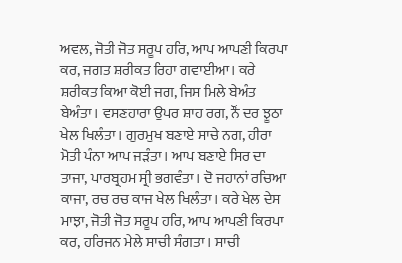ਅਵਲ, ਜੋਤੀ ਜੋਤ ਸਰੂਪ ਹਰਿ, ਆਪ ਆਪਣੀ ਕਿਰਪਾ ਕਰ, ਜਗਤ ਸ਼ਰੀਕਤ ਰਿਹਾ ਗਵਾਈਆ। ਕਰੇ ਸ਼ਰੀਕਤ ਕਿਆ ਕੋਈ ਜਗ, ਜਿਸ ਮਿਲੇ ਬੇਅੰਤ ਬੇਅੰਤਾ। ਵਸਣਹਾਰਾ ਉਪਰ ਸ਼ਾਹ ਰਗ, ਨੌਂ ਦਰ ਝੂਠਾ ਖੇਲ ਖਿਲੰਤਾ। ਗੁਰਮੁਖ ਬਣਾਏ ਸਾਚੇ ਨਗ, ਹੀਰਾ ਮੋਤੀ ਪੰਨਾ ਆਪ ਜੜੰਤਾ। ਆਪ ਬਣਾਏ ਸਿਰ ਦਾ ਤਾਜਾ, ਪਾਰਬ੍ਰਹਮ ਸ੍ਰੀ ਭਗਵੰਤਾ। ਦੋ ਜਹਾਨਾਂ ਰਚਿਆ ਕਾਜਾ, ਰਚ ਰਚ ਕਾਜ ਖੇਲ ਖਿਲੰਤਾ। ਕਰੇ ਖੇਲ ਦੇਸ ਮਾਝਾ, ਜੋਤੀ ਜੋਤ ਸਰੂਪ ਹਰਿ, ਆਪ ਆਪਣੀ ਕਿਰਪਾ ਕਰ, ਹਰਿਜਨ ਮੇਲੇ ਸਾਚੀ ਸੰਗਤਾ। ਸਾਚੀ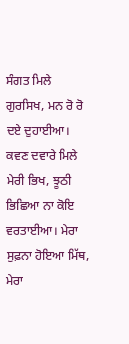ਸੰਗਤ ਮਿਲੇ ਗੁਰਸਿਖ, ਮਨ ਰੋ ਰੋ ਦਏ ਦੁਹਾਈਆ। ਕਵਣ ਦਵਾਰੇ ਮਿਲੇ ਮੇਰੀ ਭਿਖ, ਝੂਠੀ ਭਿਛਿਆ ਨਾ ਕੋਇ ਵਰਤਾਈਆ। ਮੇਰਾ ਸੁਫ਼ਨਾ ਹੋਇਆ ਮਿੱਥ, ਮੇਰਾ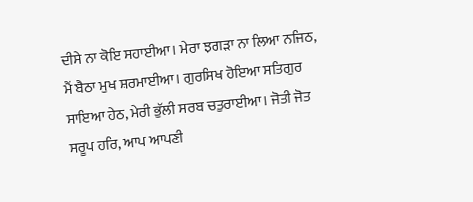ਦੀਸੇ ਨਾ ਕੋਇ ਸਹਾਈਆ। ਮੇਰਾ ਝਗੜਾ ਨਾ ਲਿਆ ਨਜਿਠ, ਮੈਂ ਬੈਠਾ ਮੁਖ ਸ਼ਰਮਾਈਆ। ਗੁਰਸਿਖ ਹੋਇਆ ਸਤਿਗੁਰ ਸਾਇਆ ਹੇਠ, ਮੇਰੀ ਭੁੱਲੀ ਸਰਬ ਚਤੁਰਾਈਆ। ਜੋਤੀ ਜੋਤ ਸਰੂਪ ਹਰਿ, ਆਪ ਆਪਣੀ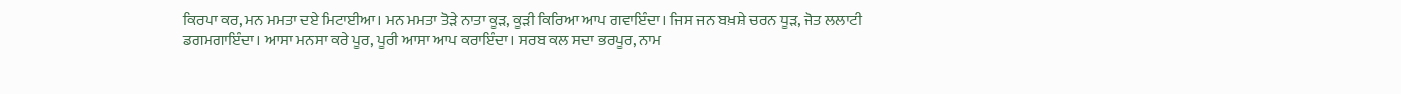ਕਿਰਪਾ ਕਰ, ਮਨ ਮਮਤਾ ਦਏ ਮਿਟਾਈਆ। ਮਨ ਮਮਤਾ ਤੋੜੇ ਨਾਤਾ ਕੂੜ, ਕੂੜੀ ਕਿਰਿਆ ਆਪ ਗਵਾਇੰਦਾ। ਜਿਸ ਜਨ ਬਖ਼ਸ਼ੇ ਚਰਨ ਧੂੜ, ਜੋਤ ਲਲਾਟੀ ਡਗਮਗਾਇੰਦਾ। ਆਸਾ ਮਨਸਾ ਕਰੇ ਪੂਰ, ਪੂਰੀ ਆਸਾ ਆਪ ਕਰਾਇੰਦਾ। ਸਰਬ ਕਲ ਸਦਾ ਭਰਪੂਰ, ਨਾਮ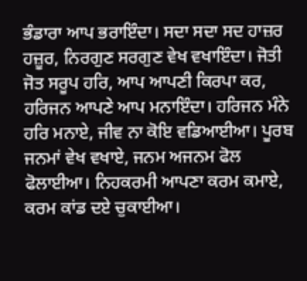ਭੰਡਾਰਾ ਆਪ ਭਰਾਇੰਦਾ। ਸਦਾ ਸਦਾ ਸਦ ਹਾਜ਼ਰ ਹਜ਼ੂਰ, ਨਿਰਗੁਣ ਸਰਗੁਣ ਵੇਖ ਵਖਾਇੰਦਾ। ਜੋਤੀ ਜੋਤ ਸਰੂਪ ਹਰਿ, ਆਪ ਆਪਣੀ ਕਿਰਪਾ ਕਰ, ਹਰਿਜਨ ਆਪਣੇ ਆਪ ਮਨਾਇੰਦਾ। ਹਰਿਜਨ ਮੰਨੇ ਹਰਿ ਮਨਾਏ, ਜੀਵ ਨਾ ਕੋਇ ਵਡਿਆਈਆ। ਪੂਰਬ ਜਨਮਾਂ ਵੇਖ ਵਖਾਏ, ਜਨਮ ਅਜਨਮ ਫੋਲ ਫੋਲਾਈਆ। ਨਿਹਕਰਮੀ ਆਪਣਾ ਕਰਮ ਕਮਾਏ, ਕਰਮ ਕਾਂਡ ਦਏ ਚੁਕਾਈਆ।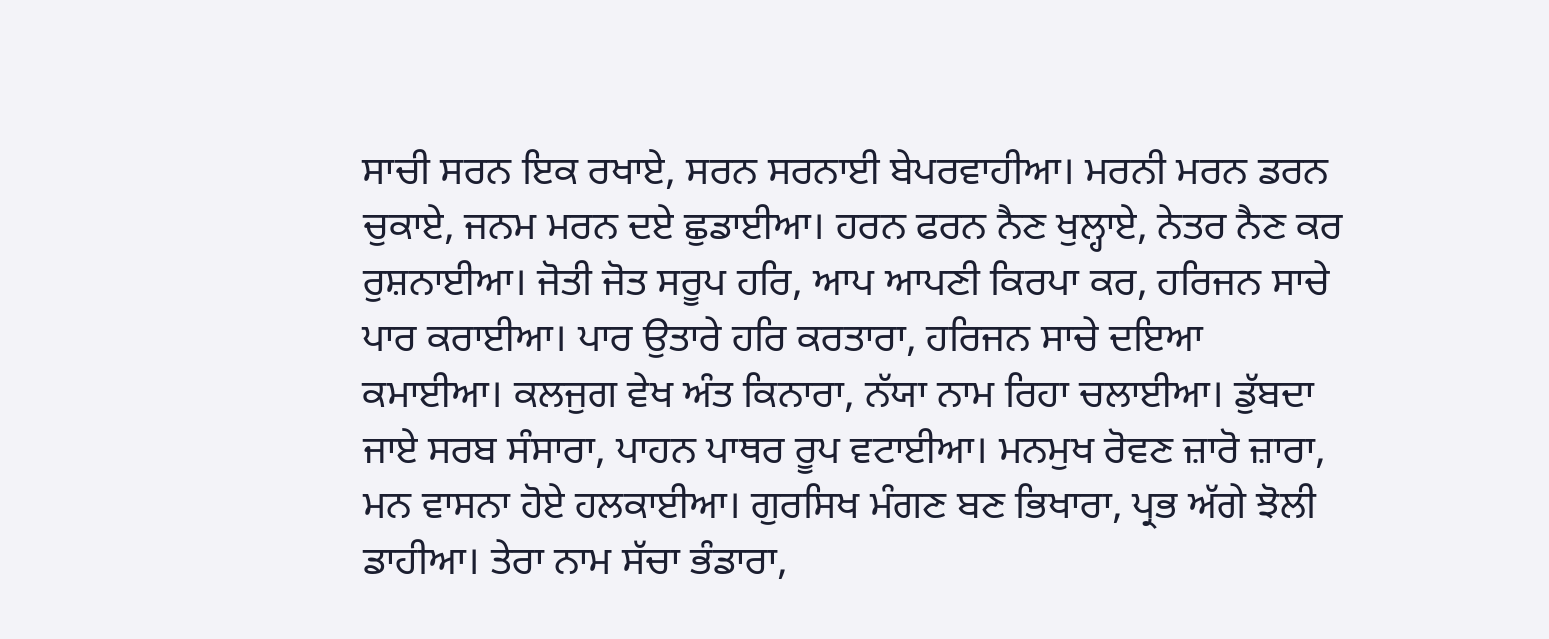ਸਾਚੀ ਸਰਨ ਇਕ ਰਖਾਏ, ਸਰਨ ਸਰਨਾਈ ਬੇਪਰਵਾਹੀਆ। ਮਰਨੀ ਮਰਨ ਡਰਨ ਚੁਕਾਏ, ਜਨਮ ਮਰਨ ਦਏ ਛੁਡਾਈਆ। ਹਰਨ ਫਰਨ ਨੈਣ ਖੁਲ੍ਹਾਏ, ਨੇਤਰ ਨੈਣ ਕਰ ਰੁਸ਼ਨਾਈਆ। ਜੋਤੀ ਜੋਤ ਸਰੂਪ ਹਰਿ, ਆਪ ਆਪਣੀ ਕਿਰਪਾ ਕਰ, ਹਰਿਜਨ ਸਾਚੇ ਪਾਰ ਕਰਾਈਆ। ਪਾਰ ਉਤਾਰੇ ਹਰਿ ਕਰਤਾਰਾ, ਹਰਿਜਨ ਸਾਚੇ ਦਇਆ ਕਮਾਈਆ। ਕਲਜੁਗ ਵੇਖ ਅੰਤ ਕਿਨਾਰਾ, ਨੱਯਾ ਨਾਮ ਰਿਹਾ ਚਲਾਈਆ। ਡੁੱਬਦਾ ਜਾਏ ਸਰਬ ਸੰਸਾਰਾ, ਪਾਹਨ ਪਾਥਰ ਰੂਪ ਵਟਾਈਆ। ਮਨਮੁਖ ਰੋਵਣ ਜ਼ਾਰੋ ਜ਼ਾਰਾ, ਮਨ ਵਾਸਨਾ ਹੋਏ ਹਲਕਾਈਆ। ਗੁਰਸਿਖ ਮੰਗਣ ਬਣ ਭਿਖਾਰਾ, ਪ੍ਰਭ ਅੱਗੇ ਝੋਲੀ ਡਾਹੀਆ। ਤੇਰਾ ਨਾਮ ਸੱਚਾ ਭੰਡਾਰਾ,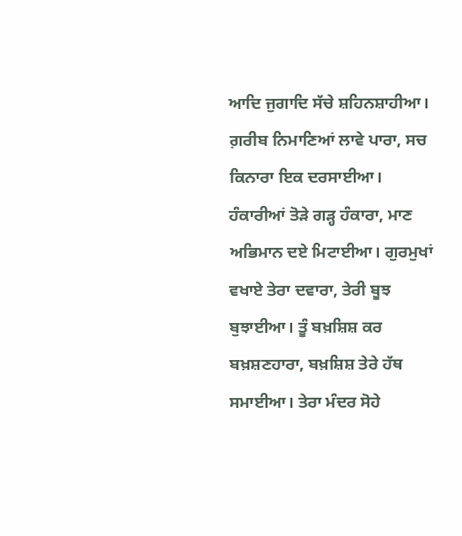ਆਦਿ ਜੁਗਾਦਿ ਸੱਚੇ ਸ਼ਹਿਨਸ਼ਾਹੀਆ। ਗ਼ਰੀਬ ਨਿਮਾਣਿਆਂ ਲਾਵੇ ਪਾਰਾ, ਸਚ ਕਿਨਾਰਾ ਇਕ ਦਰਸਾਈਆ। ਹੰਕਾਰੀਆਂ ਤੋੜੇ ਗੜ੍ਹ ਹੰਕਾਰਾ, ਮਾਣ ਅਭਿਮਾਨ ਦਏ ਮਿਟਾਈਆ। ਗੁਰਮੁਖਾਂ ਵਖਾਏ ਤੇਰਾ ਦਵਾਰਾ, ਤੇਰੀ ਬੂਝ ਬੁਝਾਈਆ। ਤੂੰ ਬਖ਼ਸ਼ਿਸ਼ ਕਰ ਬਖ਼ਸ਼ਣਹਾਰਾ, ਬਖ਼ਸ਼ਿਸ਼ ਤੇਰੇ ਹੱਥ ਸਮਾਈਆ। ਤੇਰਾ ਮੰਦਰ ਸੋਹੇ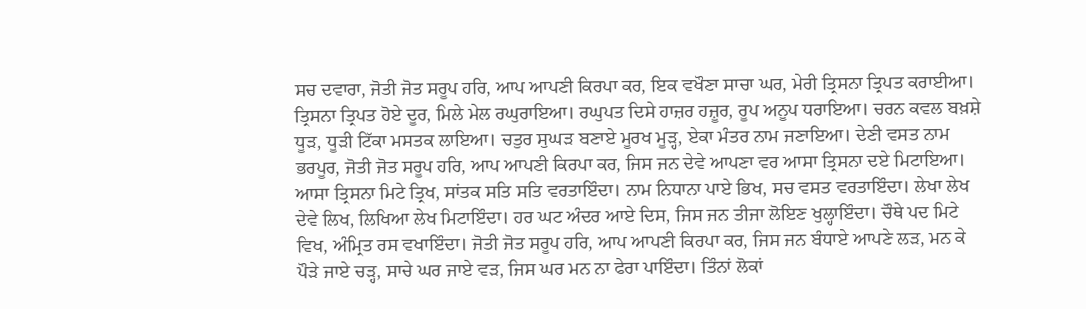ਸਚ ਦਵਾਰਾ, ਜੋਤੀ ਜੋਤ ਸਰੂਪ ਹਰਿ, ਆਪ ਆਪਣੀ ਕਿਰਪਾ ਕਰ, ਇਕ ਵਖੌਣਾ ਸਾਚਾ ਘਰ, ਮੇਰੀ ਤ੍ਰਿਸਨਾ ਤ੍ਰਿਪਤ ਕਰਾਈਆ। ਤ੍ਰਿਸਨਾ ਤ੍ਰਿਪਤ ਹੋਏ ਦੂਰ, ਮਿਲੇ ਮੇਲ ਰਘੁਰਾਇਆ। ਰਘੁਪਤ ਦਿਸੇ ਹਾਜ਼ਰ ਹਜ਼ੂਰ, ਰੂਪ ਅਨੂਪ ਧਰਾਇਆ। ਚਰਨ ਕਵਲ ਬਖ਼ਸ਼ੇ ਧੂੜ, ਧੂੜੀ ਟਿੱਕਾ ਮਸਤਕ ਲਾਇਆ। ਚਤੁਰ ਸੁਘੜ ਬਣਾਏ ਮੂਰਖ ਮੂੜ੍ਹ, ਏਕਾ ਮੰਤਰ ਨਾਮ ਜਣਾਇਆ। ਦੇਣੀ ਵਸਤ ਨਾਮ ਭਰਪੂਰ, ਜੋਤੀ ਜੋਤ ਸਰੂਪ ਹਰਿ, ਆਪ ਆਪਣੀ ਕਿਰਪਾ ਕਰ, ਜਿਸ ਜਨ ਦੇਵੇ ਆਪਣਾ ਵਰ ਆਸਾ ਤ੍ਰਿਸਨਾ ਦਏ ਮਿਟਾਇਆ। ਆਸਾ ਤ੍ਰਿਸਨਾ ਮਿਟੇ ਤ੍ਰਿਖ, ਸਾਂਤਕ ਸਤਿ ਸਤਿ ਵਰਤਾਇੰਦਾ। ਨਾਮ ਨਿਧਾਨਾ ਪਾਏ ਭਿਖ, ਸਚ ਵਸਤ ਵਰਤਾਇੰਦਾ। ਲੇਖਾ ਲੇਖ ਦੇਵੇ ਲਿਖ, ਲਿਖਿਆ ਲੇਖ ਮਿਟਾਇੰਦਾ। ਹਰ ਘਟ ਅੰਦਰ ਆਏ ਦਿਸ, ਜਿਸ ਜਨ ਤੀਜਾ ਲੋਇਣ ਖੁਲ੍ਹਾਇੰਦਾ। ਚੌਥੇ ਪਦ ਮਿਟੇ ਵਿਖ, ਅੰਮ੍ਰਿਤ ਰਸ ਵਖਾਇੰਦਾ। ਜੋਤੀ ਜੋਤ ਸਰੂਪ ਹਰਿ, ਆਪ ਆਪਣੀ ਕਿਰਪਾ ਕਰ, ਜਿਸ ਜਨ ਬੰਧਾਏ ਆਪਣੇ ਲੜ, ਮਨ ਕੇ ਪੌੜੇ ਜਾਏ ਚੜ੍ਹ, ਸਾਚੇ ਘਰ ਜਾਏ ਵੜ, ਜਿਸ ਘਰ ਮਨ ਨਾ ਫੇਰਾ ਪਾਇੰਦਾ। ਤਿੰਨਾਂ ਲੋਕਾਂ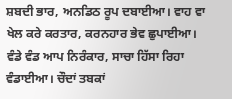ਸ਼ਬਦੀ ਭਾਰ, ਅਨਡਿਠ ਰੂਪ ਦਬਾਈਆ। ਵਾਹ ਵਾ ਖੇਲ ਕਰੇ ਕਰਤਾਰ, ਕਰਨਹਾਰ ਭੇਵ ਛੁਪਾਈਆ। ਵੰਡੇ ਵੰਡ ਆਪ ਨਿਰੰਕਾਰ, ਸਾਚਾ ਹਿੱਸਾ ਰਿਹਾ ਵੰਡਾਈਆ। ਚੌਦਾਂ ਤਬਕਾਂ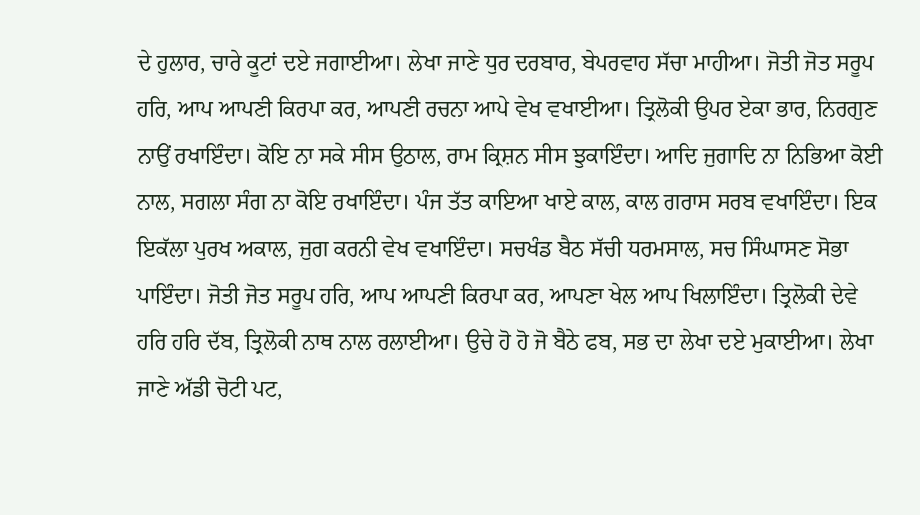ਦੇ ਹੁਲਾਰ, ਚਾਰੇ ਕੂਟਾਂ ਦਏ ਜਗਾਈਆ। ਲੇਖਾ ਜਾਣੇ ਧੁਰ ਦਰਬਾਰ, ਬੇਪਰਵਾਹ ਸੱਚਾ ਮਾਹੀਆ। ਜੋਤੀ ਜੋਤ ਸਰੂਪ ਹਰਿ, ਆਪ ਆਪਣੀ ਕਿਰਪਾ ਕਰ, ਆਪਣੀ ਰਚਨਾ ਆਪੇ ਵੇਖ ਵਖਾਈਆ। ਤ੍ਰਿਲੋਕੀ ਉਪਰ ਏਕਾ ਭਾਰ, ਨਿਰਗੁਣ ਨਾਉਂ ਰਖਾਇੰਦਾ। ਕੋਇ ਨਾ ਸਕੇ ਸੀਸ ਉਠਾਲ, ਰਾਮ ਕ੍ਰਿਸ਼ਨ ਸੀਸ ਝੁਕਾਇੰਦਾ। ਆਦਿ ਜੁਗਾਦਿ ਨਾ ਨਿਭਿਆ ਕੋਈ ਨਾਲ, ਸਗਲਾ ਸੰਗ ਨਾ ਕੋਇ ਰਖਾਇੰਦਾ। ਪੰਜ ਤੱਤ ਕਾਇਆ ਖਾਏ ਕਾਲ, ਕਾਲ ਗਰਾਸ ਸਰਬ ਵਖਾਇੰਦਾ। ਇਕ ਇਕੱਲਾ ਪੁਰਖ ਅਕਾਲ, ਜੁਗ ਕਰਨੀ ਵੇਖ ਵਖਾਇੰਦਾ। ਸਚਖੰਡ ਬੈਠ ਸੱਚੀ ਧਰਮਸਾਲ, ਸਚ ਸਿੰਘਾਸਣ ਸੋਭਾ ਪਾਇੰਦਾ। ਜੋਤੀ ਜੋਤ ਸਰੂਪ ਹਰਿ, ਆਪ ਆਪਣੀ ਕਿਰਪਾ ਕਰ, ਆਪਣਾ ਖੇਲ ਆਪ ਖਿਲਾਇੰਦਾ। ਤ੍ਰਿਲੋਕੀ ਦੇਵੇ ਹਰਿ ਹਰਿ ਦੱਬ, ਤ੍ਰਿਲੋਕੀ ਨਾਥ ਨਾਲ ਰਲਾਈਆ। ਉਚੇ ਹੋ ਹੋ ਜੋ ਬੈਠੇ ਫਬ, ਸਭ ਦਾ ਲੇਖਾ ਦਏ ਮੁਕਾਈਆ। ਲੇਖਾ ਜਾਣੇ ਅੱਡੀ ਚੋਟੀ ਪਟ,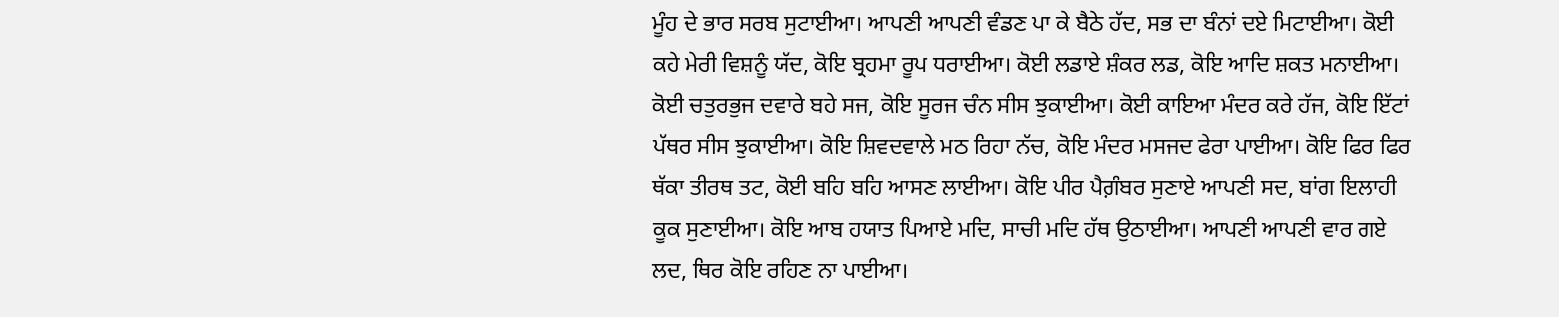ਮੂੰਹ ਦੇ ਭਾਰ ਸਰਬ ਸੁਟਾਈਆ। ਆਪਣੀ ਆਪਣੀ ਵੰਡਣ ਪਾ ਕੇ ਬੈਠੇ ਹੱਦ, ਸਭ ਦਾ ਬੰਨਾਂ ਦਏ ਮਿਟਾਈਆ। ਕੋਈ ਕਹੇ ਮੇਰੀ ਵਿਸ਼ਨੂੰ ਯੱਦ, ਕੋਇ ਬ੍ਰਹਮਾ ਰੂਪ ਧਰਾਈਆ। ਕੋਈ ਲਡਾਏ ਸ਼ੰਕਰ ਲਡ, ਕੋਇ ਆਦਿ ਸ਼ਕਤ ਮਨਾਈਆ। ਕੋਈ ਚਤੁਰਭੁਜ ਦਵਾਰੇ ਬਹੇ ਸਜ, ਕੋਇ ਸੂਰਜ ਚੰਨ ਸੀਸ ਝੁਕਾਈਆ। ਕੋਈ ਕਾਇਆ ਮੰਦਰ ਕਰੇ ਹੱਜ, ਕੋਇ ਇੱਟਾਂ ਪੱਥਰ ਸੀਸ ਝੁਕਾਈਆ। ਕੋਇ ਸ਼ਿਵਦਵਾਲੇ ਮਠ ਰਿਹਾ ਨੱਚ, ਕੋਇ ਮੰਦਰ ਮਸਜਦ ਫੇਰਾ ਪਾਈਆ। ਕੋਇ ਫਿਰ ਫਿਰ ਥੱਕਾ ਤੀਰਥ ਤਟ, ਕੋਈ ਬਹਿ ਬਹਿ ਆਸਣ ਲਾਈਆ। ਕੋਇ ਪੀਰ ਪੈਗ਼ੰਬਰ ਸੁਣਾਏ ਆਪਣੀ ਸਦ, ਬਾਂਗ ਇਲਾਹੀ ਕੂਕ ਸੁਣਾਈਆ। ਕੋਇ ਆਬ ਹਯਾਤ ਪਿਆਏ ਮਦਿ, ਸਾਚੀ ਮਦਿ ਹੱਥ ਉਠਾਈਆ। ਆਪਣੀ ਆਪਣੀ ਵਾਰ ਗਏ ਲਦ, ਥਿਰ ਕੋਇ ਰਹਿਣ ਨਾ ਪਾਈਆ।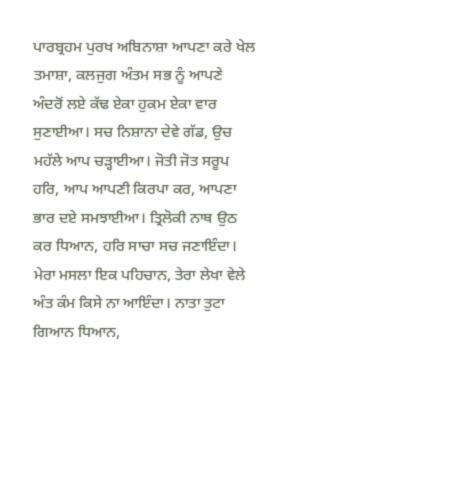ਪਾਰਬ੍ਰਹਮ ਪੁਰਖ ਅਬਿਨਾਸ਼ਾ ਆਪਣਾ ਕਰੇ ਖੇਲ ਤਮਾਸ਼ਾ, ਕਲਜੁਗ ਅੰਤਮ ਸਭ ਨੂੰ ਆਪਣੇ ਅੰਦਰੋਂ ਲਏ ਕੱਢ ਏਕਾ ਹੁਕਮ ਏਕਾ ਵਾਰ ਸੁਣਾਈਆ। ਸਚ ਨਿਸ਼ਾਨਾ ਦੇਵੇ ਗੱਡ, ਉਚ ਮਹੱਲੇ ਆਪ ਚੜ੍ਹਾਈਆ। ਜੋਤੀ ਜੋਤ ਸਰੂਪ ਹਰਿ, ਆਪ ਆਪਣੀ ਕਿਰਪਾ ਕਰ, ਆਪਣਾ ਭਾਰ ਦਏ ਸਮਝਾਈਆ। ਤ੍ਰਿਲੋਕੀ ਨਾਥ ਉਠ ਕਰ ਧਿਆਨ, ਹਰਿ ਸਾਚਾ ਸਚ ਜਣਾਇੰਦਾ। ਮੇਰਾ ਮਸਲਾ ਇਕ ਪਹਿਚਾਨ, ਤੇਰਾ ਲੇਖਾ ਵੇਲੇ ਅੰਤ ਕੰਮ ਕਿਸੇ ਨਾ ਆਇੰਦਾ। ਨਾਤਾ ਤੁਟਾ ਗਿਆਨ ਧਿਆਨ,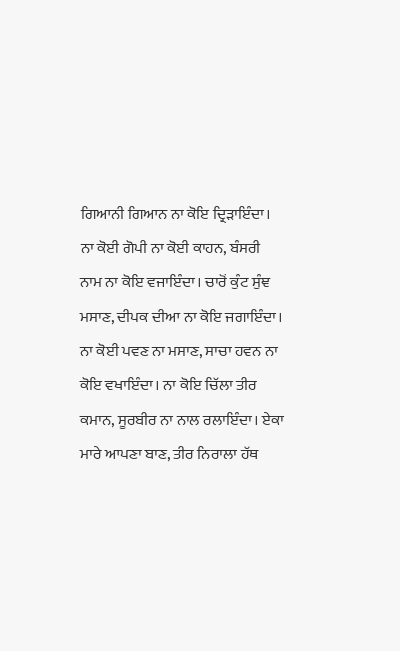ਗਿਆਨੀ ਗਿਆਨ ਨਾ ਕੋਇ ਦ੍ਰਿੜਾਇੰਦਾ। ਨਾ ਕੋਈ ਗੋਪੀ ਨਾ ਕੋਈ ਕਾਹਨ, ਬੰਸਰੀ ਨਾਮ ਨਾ ਕੋਇ ਵਜਾਇੰਦਾ। ਚਾਰੋਂ ਕੁੰਟ ਸੁੰਞ ਮਸਾਣ, ਦੀਪਕ ਦੀਆ ਨਾ ਕੋਇ ਜਗਾਇੰਦਾ। ਨਾ ਕੋਈ ਪਵਣ ਨਾ ਮਸਾਣ, ਸਾਚਾ ਹਵਨ ਨਾ ਕੋਇ ਵਖਾਇੰਦਾ। ਨਾ ਕੋਇ ਚਿੱਲਾ ਤੀਰ ਕਮਾਨ, ਸੂਰਬੀਰ ਨਾ ਨਾਲ ਰਲਾਇੰਦਾ। ਏਕਾ ਮਾਰੇ ਆਪਣਾ ਬਾਣ, ਤੀਰ ਨਿਰਾਲਾ ਹੱਥ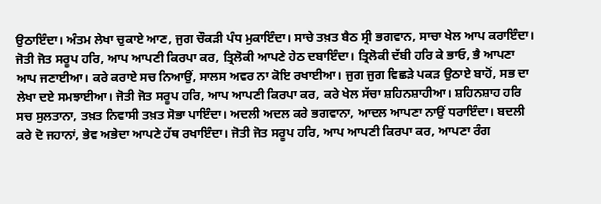ਉਠਾਇੰਦਾ। ਅੰਤਮ ਲੇਖਾ ਚੁਕਾਏ ਆਣ, ਜੁਗ ਚੌਕੜੀ ਪੰਧ ਮੁਕਾਇੰਦਾ। ਸਾਚੇ ਤਖ਼ਤ ਬੈਠ ਸ੍ਰੀ ਭਗਵਾਨ, ਸਾਚਾ ਖੇਲ ਆਪ ਕਰਾਇੰਦਾ। ਜੋਤੀ ਜੋਤ ਸਰੂਪ ਹਰਿ, ਆਪ ਆਪਣੀ ਕਿਰਪਾ ਕਰ, ਤ੍ਰਿਲੋਕੀ ਆਪਣੇ ਹੇਠ ਦਬਾਇੰਦਾ। ਤ੍ਰਿਲੋਕੀ ਦੱਬੀ ਹਰਿ ਕੇ ਭਾਓ, ਭੈ ਆਪਣਾ ਆਪ ਜਣਾਈਆ। ਕਰੇ ਕਰਾਏ ਸਚ ਨਿਆਉਂ, ਸਾਲਸ ਅਵਰ ਨਾ ਕੋਇ ਰਖਾਈਆ। ਜੁਗ ਜੁਗ ਵਿਛੜੇ ਪਕੜ ਉਠਾਏ ਬਾਹੋਂ, ਸਭ ਦਾ ਲੇਖਾ ਦਏ ਸਮਝਾਈਆ। ਜੋਤੀ ਜੋਤ ਸਰੂਪ ਹਰਿ, ਆਪ ਆਪਣੀ ਕਿਰਪਾ ਕਰ, ਕਰੇ ਖੇਲ ਸੱਚਾ ਸ਼ਹਿਨਸ਼ਾਹੀਆ। ਸ਼ਹਿਨਸ਼ਾਹ ਹਰਿ ਸਚ ਸੁਲਤਾਨਾ, ਤਖ਼ਤ ਨਿਵਾਸੀ ਤਖ਼ਤ ਸੋਭਾ ਪਾਇੰਦਾ। ਅਦਲੀ ਅਦਲ ਕਰੇ ਭਗਵਾਨਾ, ਆਦਲ ਆਪਣਾ ਨਾਉਂ ਧਰਾਇੰਦਾ। ਬਦਲੀ ਕਰੇ ਦੋ ਜਹਾਨਾਂ, ਭੇਵ ਅਭੇਦਾ ਆਪਣੇ ਹੱਥ ਰਖਾਇੰਦਾ। ਜੋਤੀ ਜੋਤ ਸਰੂਪ ਹਰਿ, ਆਪ ਆਪਣੀ ਕਿਰਪਾ ਕਰ, ਆਪਣਾ ਰੰਗ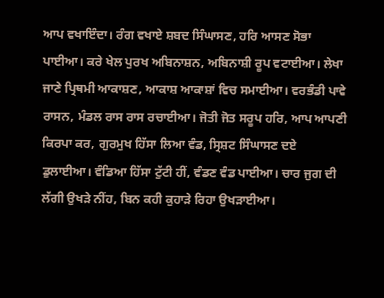ਆਪ ਵਖਾਇੰਦਾ। ਰੰਗ ਵਖਾਏ ਸ਼ਬਦ ਸਿੰਘਾਸਣ, ਹਰਿ ਆਸਣ ਸੋਭਾ ਪਾਈਆ। ਕਰੇ ਖੇਲ ਪੁਰਖ ਅਬਿਨਾਸ਼ਨ, ਅਬਿਨਾਸ਼ੀ ਰੂਪ ਵਟਾਈਆ। ਲੇਖਾ ਜਾਣੇ ਪ੍ਰਿਥਮੀ ਆਕਾਸ਼ਣ, ਆਕਾਸ਼ ਆਕਾਸ਼ਾਂ ਵਿਚ ਸਮਾਈਆ। ਵਰਭੰਡੀ ਪਾਵੇ ਰਾਸਨ, ਮੰਡਲ ਰਾਸ ਰਾਸ ਰਚਾਈਆ। ਜੋਤੀ ਜੋਤ ਸਰੂਪ ਹਰਿ, ਆਪ ਆਪਣੀ ਕਿਰਪਾ ਕਰ, ਗੁਰਮੁਖ ਹਿੱਸਾ ਲਿਆ ਵੰਡ, ਸ੍ਰਿਸ਼ਟ ਸਿੰਘਾਸਣ ਦਏ ਡੁਲਾਈਆ। ਵੰਡਿਆ ਹਿੱਸਾ ਟੁੱਟੀ ਹੀਂ, ਵੰਡਣ ਵੰਡ ਪਾਈਆ। ਚਾਰ ਜੁਗ ਦੀ ਲੱਗੀ ਉਖੜੇ ਨੀਂਹ, ਬਿਨ ਕਹੀ ਕੁਹਾੜੇ ਰਿਹਾ ਉਖੜਾਈਆ।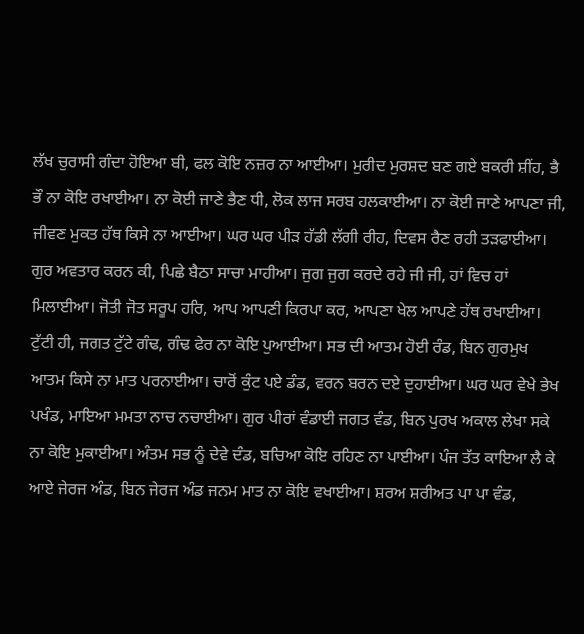ਲੱਖ ਚੁਰਾਸੀ ਗੰਦਾ ਹੋਇਆ ਬੀ, ਫਲ ਕੋਇ ਨਜ਼ਰ ਨਾ ਆਈਆ। ਮੁਰੀਦ ਮੁਰਸ਼ਦ ਬਣ ਗਏ ਬਕਰੀ ਸ਼ੀਂਹ, ਭੈ ਭੌ ਨਾ ਕੋਇ ਰਖਾਈਆ। ਨਾ ਕੋਈ ਜਾਣੇ ਭੈਣ ਧੀ, ਲੋਕ ਲਾਜ ਸਰਬ ਹਲਕਾਈਆ। ਨਾ ਕੋਈ ਜਾਣੇ ਆਪਣਾ ਜੀ, ਜੀਵਣ ਮੁਕਤ ਹੱਥ ਕਿਸੇ ਨਾ ਆਈਆ। ਘਰ ਘਰ ਪੀੜ ਹੱਡੀ ਲੱਗੀ ਰੀਹ, ਦਿਵਸ ਰੈਣ ਰਹੀ ਤੜਫਾਈਆ। ਗੁਰ ਅਵਤਾਰ ਕਰਨ ਕੀ, ਪਿਛੇ ਬੈਠਾ ਸਾਚਾ ਮਾਹੀਆ। ਜੁਗ ਜੁਗ ਕਰਦੇ ਰਹੇ ਜੀ ਜੀ, ਹਾਂ ਵਿਚ ਹਾਂ ਮਿਲਾਈਆ। ਜੋਤੀ ਜੋਤ ਸਰੂਪ ਹਰਿ, ਆਪ ਆਪਣੀ ਕਿਰਪਾ ਕਰ, ਆਪਣਾ ਖੇਲ ਆਪਣੇ ਹੱਥ ਰਖਾਈਆ। ਟੁੱਟੀ ਹੀ, ਜਗਤ ਟੁੱਟੇ ਗੰਢ, ਗੰਢ ਫੇਰ ਨਾ ਕੋਇ ਪੁਆਈਆ। ਸਭ ਦੀ ਆਤਮ ਹੋਈ ਰੰਡ, ਬਿਨ ਗੁਰਮੁਖ ਆਤਮ ਕਿਸੇ ਨਾ ਮਾਤ ਪਰਨਾਈਆ। ਚਾਰੋਂ ਕੁੰਟ ਪਏ ਡੰਡ, ਵਰਨ ਬਰਨ ਦਏ ਦੁਹਾਈਆ। ਘਰ ਘਰ ਵੇਖੇ ਭੇਖ ਪਖੰਡ, ਮਾਇਆ ਮਮਤਾ ਨਾਚ ਨਚਾਈਆ। ਗੁਰ ਪੀਰਾਂ ਵੰਡਾਈ ਜਗਤ ਵੰਡ, ਬਿਨ ਪੁਰਖ ਅਕਾਲ ਲੇਖਾ ਸਕੇ ਨਾ ਕੋਇ ਮੁਕਾਈਆ। ਅੰਤਮ ਸਭ ਨੂੰ ਦੇਵੇ ਦੰਡ, ਬਚਿਆ ਕੋਇ ਰਹਿਣ ਨਾ ਪਾਈਆ। ਪੰਜ ਤੱਤ ਕਾਇਆ ਲੈ ਕੇ ਆਏ ਜੇਰਜ ਅੰਡ, ਬਿਨ ਜੇਰਜ ਅੰਡ ਜਨਮ ਮਾਤ ਨਾ ਕੋਇ ਵਖਾਈਆ। ਸ਼ਰਅ ਸ਼ਰੀਅਤ ਪਾ ਪਾ ਵੰਡ,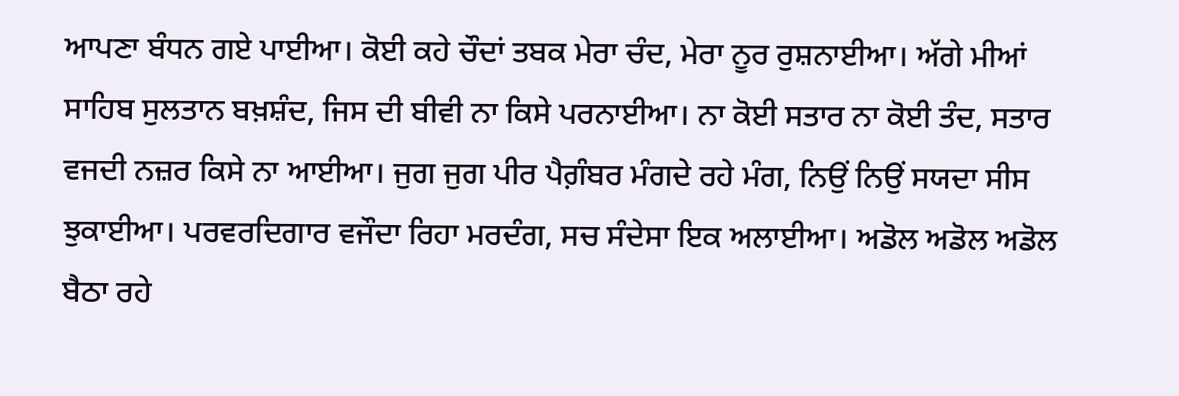ਆਪਣਾ ਬੰਧਨ ਗਏ ਪਾਈਆ। ਕੋਈ ਕਹੇ ਚੌਦਾਂ ਤਬਕ ਮੇਰਾ ਚੰਦ, ਮੇਰਾ ਨੂਰ ਰੁਸ਼ਨਾਈਆ। ਅੱਗੇ ਮੀਆਂ ਸਾਹਿਬ ਸੁਲਤਾਨ ਬਖ਼ਸ਼ੰਦ, ਜਿਸ ਦੀ ਬੀਵੀ ਨਾ ਕਿਸੇ ਪਰਨਾਈਆ। ਨਾ ਕੋਈ ਸਤਾਰ ਨਾ ਕੋਈ ਤੰਦ, ਸਤਾਰ ਵਜਦੀ ਨਜ਼ਰ ਕਿਸੇ ਨਾ ਆਈਆ। ਜੁਗ ਜੁਗ ਪੀਰ ਪੈਗ਼ੰਬਰ ਮੰਗਦੇ ਰਹੇ ਮੰਗ, ਨਿਉਂ ਨਿਉਂ ਸਯਦਾ ਸੀਸ ਝੁਕਾਈਆ। ਪਰਵਰਦਿਗਾਰ ਵਜੌਦਾ ਰਿਹਾ ਮਰਦੰਗ, ਸਚ ਸੰਦੇਸਾ ਇਕ ਅਲਾਈਆ। ਅਡੋਲ ਅਡੋਲ ਅਡੋਲ ਬੈਠਾ ਰਹੇ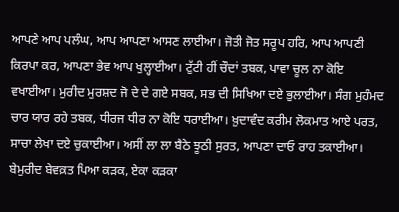ਆਪਣੇ ਆਪ ਪਲੰਘ, ਆਪ ਆਪਣਾ ਆਸਣ ਲਾਈਆ। ਜੋਤੀ ਜੋਤ ਸਰੂਪ ਹਰਿ, ਆਪ ਆਪਣੀ ਕਿਰਪਾ ਕਰ, ਆਪਣਾ ਭੇਵ ਆਪ ਖੁਲ੍ਹਾਈਆ। ਟੁੱਟੀ ਹੀਂ ਚੌਦਾਂ ਤਬਕ, ਪਾਵਾ ਚੂਲ ਨਾ ਕੋਇ ਵਖਾਈਆ। ਮੁਰੀਦ ਮੁਰਸ਼ਦ ਜੋ ਦੇ ਦੇ ਗਏ ਸਬਕ, ਸਭ ਦੀ ਸਿਖਿਆ ਦਏ ਭੁਲਾਈਆ। ਸੰਗ ਮੁਹੰਮਦ ਚਾਰ ਯਾਰ ਰਹੇ ਤਬਕ, ਧੀਰਜ ਧੀਰ ਨਾ ਕੋਇ ਧਰਾਈਆ। ਖ਼ੁਦਾਵੰਦ ਕਰੀਮ ਲੋਕਮਾਤ ਆਏ ਪਰਤ, ਸਾਚਾ ਲੇਖਾ ਦਏ ਚੁਕਾਈਆ। ਅਸੀਂ ਲਾ ਲਾ ਬੈਠੇ ਝੂਠੀ ਸੁਰਤ, ਆਪਣਾ ਦਾਓ ਰਾਹ ਤਕਾਈਆ। ਬੇਮੁਰੀਦ ਬੇਵਕ਼ਤ ਪਿਆ ਕੜਕ, ਏਕਾ ਕੜਕਾ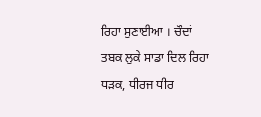ਰਿਹਾ ਸੁਣਾਈਆ । ਚੌਦਾਂ ਤਬਕ ਲੁਕੇ ਸਾਡਾ ਦਿਲ ਰਿਹਾ ਧੜਕ, ਧੀਰਜ ਧੀਰ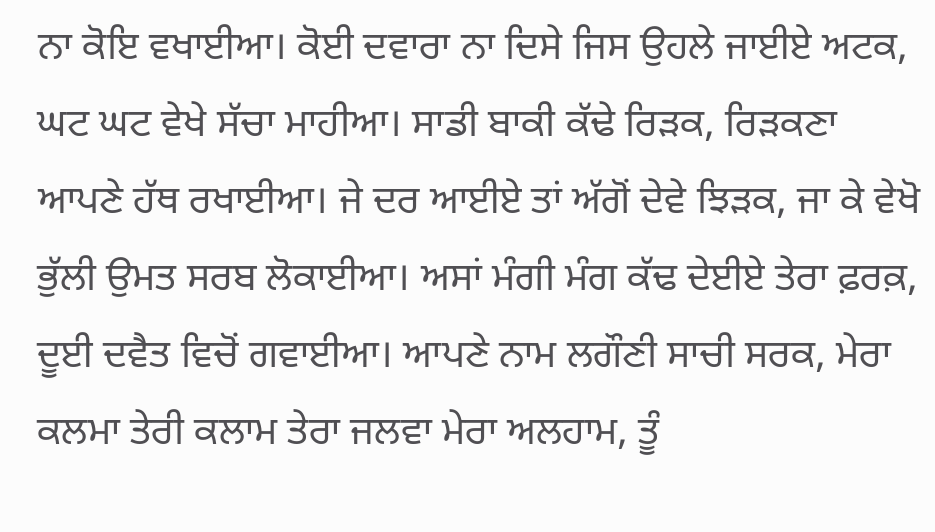ਨਾ ਕੋਇ ਵਖਾਈਆ। ਕੋਈ ਦਵਾਰਾ ਨਾ ਦਿਸੇ ਜਿਸ ਉਹਲੇ ਜਾਈਏ ਅਟਕ, ਘਟ ਘਟ ਵੇਖੇ ਸੱਚਾ ਮਾਹੀਆ। ਸਾਡੀ ਬਾਕੀ ਕੱਢੇ ਰਿੜਕ, ਰਿੜਕਣਾ ਆਪਣੇ ਹੱਥ ਰਖਾਈਆ। ਜੇ ਦਰ ਆਈਏ ਤਾਂ ਅੱਗੋਂ ਦੇਵੇ ਝਿੜਕ, ਜਾ ਕੇ ਵੇਖੋ ਭੁੱਲੀ ਉਮਤ ਸਰਬ ਲੋਕਾਈਆ। ਅਸਾਂ ਮੰਗੀ ਮੰਗ ਕੱਢ ਦੇਈਏ ਤੇਰਾ ਫ਼ਰਕ਼, ਦੂਈ ਦਵੈਤ ਵਿਚੋਂ ਗਵਾਈਆ। ਆਪਣੇ ਨਾਮ ਲਗੌਣੀ ਸਾਚੀ ਸਰਕ, ਮੇਰਾ ਕਲਮਾ ਤੇਰੀ ਕਲਾਮ ਤੇਰਾ ਜਲਵਾ ਮੇਰਾ ਅਲਹਾਮ, ਤੂੰ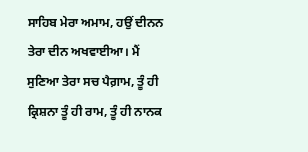ਸਾਹਿਬ ਮੇਰਾ ਅਮਾਮ, ਹਉਂ ਦੀਨਨ ਤੇਰਾ ਦੀਨ ਅਖਵਾਈਆ। ਮੈਂ ਸੁਣਿਆ ਤੇਰਾ ਸਚ ਪੈਗ਼ਾਮ, ਤੂੰ ਹੀ ਕ੍ਰਿਸ਼ਨਾ ਤੂੰ ਹੀ ਰਾਮ, ਤੂੰ ਹੀ ਨਾਨਕ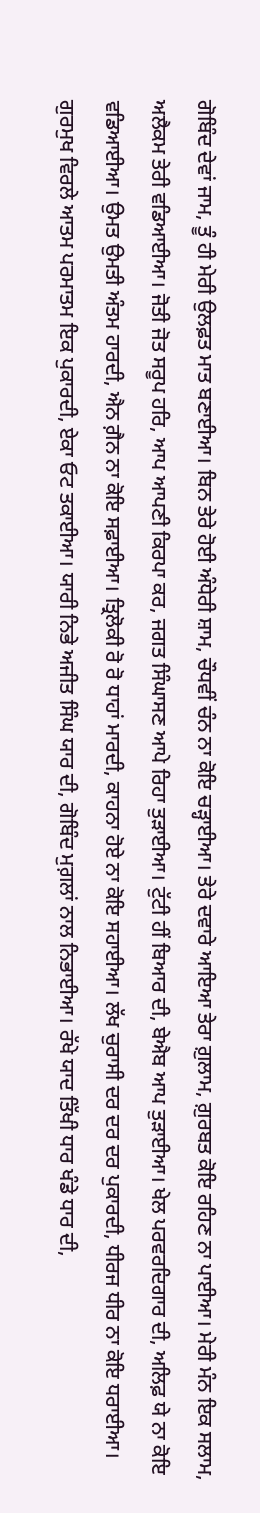ਗੋਬਿੰਦ ਦੇਵਾਂ ਜਾਮ, ਤੂੰ ਹੀ ਮੇਰੀ ਉਲਫ਼ਤ ਮਾਤ ਬਣਾਈਆ। ਬਿਨ ਤੇਰੇ ਹੋਈ ਅੰਧੇਰੀ ਸ਼ਾਮ, ਚੌਧਵੀਂ ਚੰਨ ਨਾ ਕੋਇ ਚੜ੍ਹਾਈਆ। ਤੇਰੇ ਦਵਾਰੇ ਆਇਆ ਤੇਰਾ ਗ਼ੁਲਾਮ, ਗ਼ੁਰਬਤ ਕੋਇ ਰਹਿਣ ਨਾ ਪਾਈਆ। ਮੇਰੀ ਮੰਨ ਇਕ ਸਲਾਮ, ਅਲੈਕਮ ਤੇਰੀ ਵਡਿਆਈਆ। ਜੋਤੀ ਜੋਤ ਸਰੂਪ ਹਰਿ, ਆਪ ਆਪਣੀ ਕਿਰਪਾ ਕਰ, ਜਗਤ ਸਿੰਘਾਸਣ ਆਪੇ ਰਿਹਾ ਤੁੜਾਈਆ। ਟੁੱਟੀ ਹੀਂ ਬਿਆਰ ਦੀ, ਬੇਐਬ ਆਪ ਤੁੜਾਈਆ। ਖੇਲ ਪਰਵਰਦਿਗਾਰ ਦੀ, ਅਲਿਫ਼ ਯੇ ਨਾ ਕੋਇ ਵਡਿਆਈਆ। ਉਮਤ ਉਮਤੀ ਅੰਤਮ ਹਾਰਦੀ, ਐਨ ਗ਼ੈਨ ਨਾ ਕੋਇ ਸਫ਼ਾਈਆ। ਤ੍ਰਿਲੋਕੀ ਰੋ ਰੋ ਧਾਹਾਂ ਮਾਰਦੀ, ਕਾਹਨਾ ਹੋਏ ਨਾ ਕੋਇ ਸਹਾਈਆ। ਲੱਖ ਚੁਰਾਸੀ ਦਰ ਦਰ ਦਰ ਪੁਕਾਰਦੀ, ਧੀਰਜ ਧੀਰ ਨਾ ਕੋਇ ਧਰਾਈਆ। ਗੁਰਮੁਖ ਵਿਰਲੇ ਆਤਮ ਪਰਮਾਤਮ ਇਕ ਪੁਕਾਰਦੀ, ਏਕਾ ਓਟ ਤਕਾਈਆ। ਯਾਰੀ ਨਿਭੇ ਅਜੀਤ ਸਿੰਘ ਯਾਰ ਦੀ, ਗੋਬਿੰਦ ਮੁਗ਼ਲਾਂ ਨਾਲ ਨਿਭਾਈਆ। ਰੱਖੇ ਯਾਦ ਤਿੱਖੀ ਧਾਰ ਖੰਡੇ ਧਾਰ ਦੀ,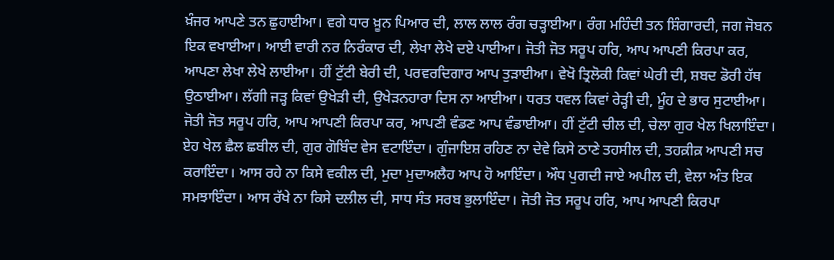ਖ਼ੰਜਰ ਆਪਣੇ ਤਨ ਛੁਹਾਈਆ। ਵਗੇ ਧਾਰ ਖ਼ੂਨ ਪਿਆਰ ਦੀ, ਲਾਲ ਲਾਲ ਰੰਗ ਚੜ੍ਹਾਈਆ। ਰੰਗ ਮਹਿੰਦੀ ਤਨ ਸ਼ਿੰਗਾਰਦੀ, ਜਗ ਜੋਬਨ ਇਕ ਵਖਾਈਆ। ਆਈ ਵਾਰੀ ਨਰ ਨਿਰੰਕਾਰ ਦੀ, ਲੇਖਾ ਲੇਖੇ ਦਏ ਪਾਈਆ। ਜੋਤੀ ਜੋਤ ਸਰੂਪ ਹਰਿ, ਆਪ ਆਪਣੀ ਕਿਰਪਾ ਕਰ, ਆਪਣਾ ਲੇਖਾ ਲੇਖੇ ਲਾਈਆ। ਹੀਂ ਟੁੱਟੀ ਬੇਰੀ ਦੀ, ਪਰਵਰਦਿਗਾਰ ਆਪ ਤੁੜਾਈਆ। ਵੇਖੋ ਤ੍ਰਿਲੋਕੀ ਕਿਵਾਂ ਘੇਰੀ ਦੀ, ਸ਼ਬਦ ਡੋਰੀ ਹੱਥ ਉਠਾਈਆ। ਲੱਗੀ ਜੜ੍ਹ ਕਿਵਾਂ ਉਖੇੜੀ ਦੀ, ਉਖੇੜਨਹਾਰਾ ਦਿਸ ਨਾ ਆਈਆ। ਧਰਤ ਧਵਲ ਕਿਵਾਂ ਰੇੜ੍ਹੀ ਦੀ, ਮੂੰਹ ਦੇ ਭਾਰ ਸੁਟਾਈਆ। ਜੋਤੀ ਜੋਤ ਸਰੂਪ ਹਰਿ, ਆਪ ਆਪਣੀ ਕਿਰਪਾ ਕਰ, ਆਪਣੀ ਵੰਡਣ ਆਪ ਵੰਡਾਈਆ। ਹੀਂ ਟੁੱਟੀ ਚੀਲ ਦੀ, ਚੇਲਾ ਗੁਰ ਖੇਲ ਖਿਲਾਇੰਦਾ। ਏਹ ਖੇਲ ਛੈਲ ਛਬੀਲ ਦੀ, ਗੁਰ ਗੋਬਿੰਦ ਵੇਸ ਵਟਾਇੰਦਾ। ਗੁੰਜਾਇਸ਼ ਰਹਿਣ ਨਾ ਦੇਵੇ ਕਿਸੇ ਠਾਣੇ ਤਹਸੀਲ ਦੀ, ਤਹਕ਼ੀਕ਼ ਆਪਣੀ ਸਚ ਕਰਾਇੰਦਾ। ਆਸ ਰਹੇ ਨਾ ਕਿਸੇ ਵਕੀਲ ਦੀ, ਮੁਦਾ ਮੁਦਾਅਲੈਹ ਆਪ ਹੋ ਆਇੰਦਾ। ਔਧ ਪੁਗਦੀ ਜਾਏ ਅਪੀਲ ਦੀ, ਵੇਲਾ ਅੰਤ ਇਕ ਸਮਝਾਇੰਦਾ। ਆਸ ਰੱਖੇ ਨਾ ਕਿਸੇ ਦਲੀਲ ਦੀ, ਸਾਧ ਸੰਤ ਸਰਬ ਭੁਲਾਇੰਦਾ। ਜੋਤੀ ਜੋਤ ਸਰੂਪ ਹਰਿ, ਆਪ ਆਪਣੀ ਕਿਰਪਾ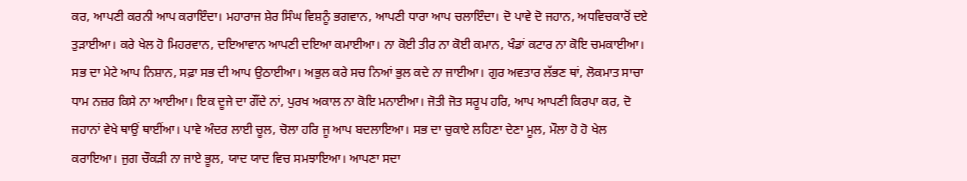ਕਰ, ਆਪਣੀ ਕਰਨੀ ਆਪ ਕਰਾਇੰਦਾ। ਮਹਾਰਾਜ ਸ਼ੇਰ ਸਿੰਘ ਵਿਸ਼ਨੂੰ ਭਗਵਾਨ, ਆਪਣੀ ਧਾਰਾ ਆਪ ਚਲਾਇੰਦਾ। ਦੋ ਪਾਵੇ ਦੋ ਜਹਾਨ, ਅਧਵਿਚਕਾਰੋਂ ਦਏ ਤੁੜਾਈਆ। ਕਰੇ ਖੇਲ ਹੋ ਮਿਹਰਵਾਨ, ਦਇਆਵਾਨ ਆਪਣੀ ਦਇਆ ਕਮਾਈਆ। ਨਾ ਕੋਈ ਤੀਰ ਨਾ ਕੋਈ ਕਮਾਨ, ਖੰਡਾਂ ਕਟਾਰ ਨਾ ਕੋਇ ਚਮਕਾਈਆ। ਸਭ ਦਾ ਮੇਟੇ ਆਪ ਨਿਸ਼ਾਨ, ਸਫ਼ਾ ਸਭ ਦੀ ਆਪ ਉਠਾਈਆ। ਅਭੁਲ ਕਰੇ ਸਚ ਨਿਆਂ ਭੁਲ ਕਦੇ ਨਾ ਜਾਈਆ। ਗੁਰ ਅਵਤਾਰ ਲੱਭਣ ਥਾਂ, ਲੋਕਮਾਤ ਸਾਚਾ ਧਾਮ ਨਜ਼ਰ ਕਿਸੇ ਨਾ ਆਈਆ। ਇਕ ਦੂਜੇ ਦਾ ਗੌਂਦੇ ਨਾਂ, ਪੁਰਖ ਅਕਾਲ ਨਾ ਕੋਇ ਮਨਾਈਆ। ਜੋਤੀ ਜੋਤ ਸਰੂਪ ਹਰਿ, ਆਪ ਆਪਣੀ ਕਿਰਪਾ ਕਰ, ਦੋ ਜਹਾਨਾਂ ਵੇਖੇ ਥਾਉਂ ਥਾਈਂਆ। ਪਾਵੇ ਅੰਦਰ ਲਾਈ ਚੂਲ, ਚੋਲਾ ਹਰਿ ਜੂ ਆਪ ਬਦਲਾਇਆ। ਸਭ ਦਾ ਚੁਕਾਏ ਲਹਿਣਾ ਦੇਣਾ ਮੂਲ, ਮੌਲਾ ਹੋ ਹੋ ਖੇਲ ਕਰਾਇਆ। ਜੁਗ ਚੌਕੜੀ ਨਾ ਜਾਏ ਭੂਲ, ਯਾਦ ਯਾਦ ਵਿਚ ਸਮਝਾਇਆ। ਆਪਣਾ ਸਦਾ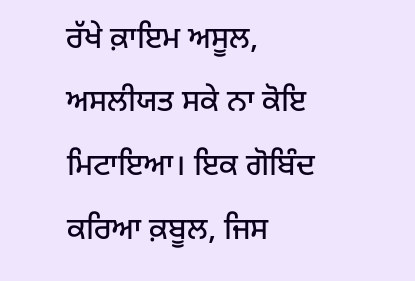ਰੱਖੇ ਕ਼ਾਇਮ ਅਸੂਲ, ਅਸਲੀਯਤ ਸਕੇ ਨਾ ਕੋਇ ਮਿਟਾਇਆ। ਇਕ ਗੋਬਿੰਦ ਕਰਿਆ ਕ਼ਬੂਲ, ਜਿਸ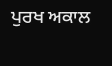ਪੁਰਖ ਅਕਾਲ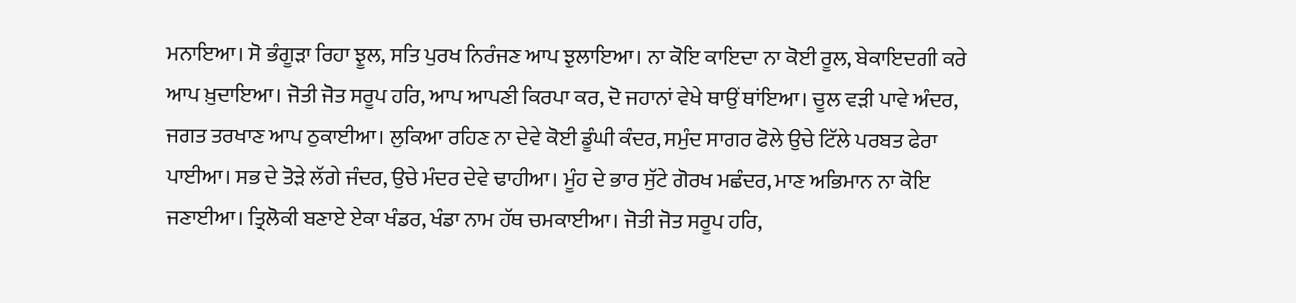ਮਨਾਇਆ। ਸੋ ਭੰਗੂੜਾ ਰਿਹਾ ਝੂਲ, ਸਤਿ ਪੁਰਖ ਨਿਰੰਜਣ ਆਪ ਝੁਲਾਇਆ। ਨਾ ਕੋਇ ਕਾਇਦਾ ਨਾ ਕੋਈ ਰੂਲ, ਬੇਕਾਇਦਗੀ ਕਰੇ ਆਪ ਖ਼ੁਦਾਇਆ। ਜੋਤੀ ਜੋਤ ਸਰੂਪ ਹਰਿ, ਆਪ ਆਪਣੀ ਕਿਰਪਾ ਕਰ, ਦੋ ਜਹਾਨਾਂ ਵੇਖੇ ਥਾਉਂ ਥਾਂਇਆ। ਚੂਲ ਵੜੀ ਪਾਵੇ ਅੰਦਰ, ਜਗਤ ਤਰਖਾਣ ਆਪ ਠੁਕਾਈਆ। ਲੁਕਿਆ ਰਹਿਣ ਨਾ ਦੇਵੇ ਕੋਈ ਡੂੰਘੀ ਕੰਦਰ, ਸਮੁੰਦ ਸਾਗਰ ਫੋਲੇ ਉਚੇ ਟਿੱਲੇ ਪਰਬਤ ਫੇਰਾ ਪਾਈਆ। ਸਭ ਦੇ ਤੋੜੇ ਲੱਗੇ ਜੰਦਰ, ਉਚੇ ਮੰਦਰ ਦੇਵੇ ਢਾਹੀਆ। ਮੂੰਹ ਦੇ ਭਾਰ ਸੁੱਟੇ ਗੋਰਖ ਮਛੰਦਰ, ਮਾਣ ਅਭਿਮਾਨ ਨਾ ਕੋਇ ਜਣਾਈਆ। ਤ੍ਰਿਲੋਕੀ ਬਣਾਏ ਏਕਾ ਖੰਡਰ, ਖੰਡਾ ਨਾਮ ਹੱਥ ਚਮਕਾਈਆ। ਜੋਤੀ ਜੋਤ ਸਰੂਪ ਹਰਿ,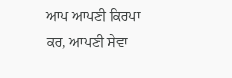ਆਪ ਆਪਣੀ ਕਿਰਪਾ ਕਰ, ਆਪਣੀ ਸੇਵਾ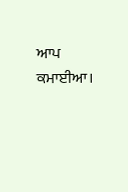ਆਪ ਕਮਾਈਆ।